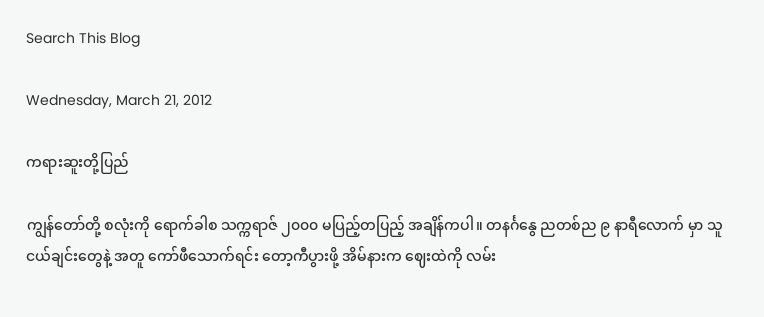Search This Blog

Wednesday, March 21, 2012

ကရားဆူးတို့ပြည်

ကျွန်တော်တို့ စလုံးကို ရောက်ခါစ သက္ကရာဇ် ၂၀၀၀ မပြည့်တပြည့် အချိန်ကပါ။ တနင်္ဂနွေ ညတစ်ည ၉ နာရီလောက် မှာ သူငယ်ချင်းတွေနဲ့ အတူ ကော်ဖီသောက်ရင်း တော့ကီပွားဖို့ အိမ်နားက ဈေးထဲကို လမ်း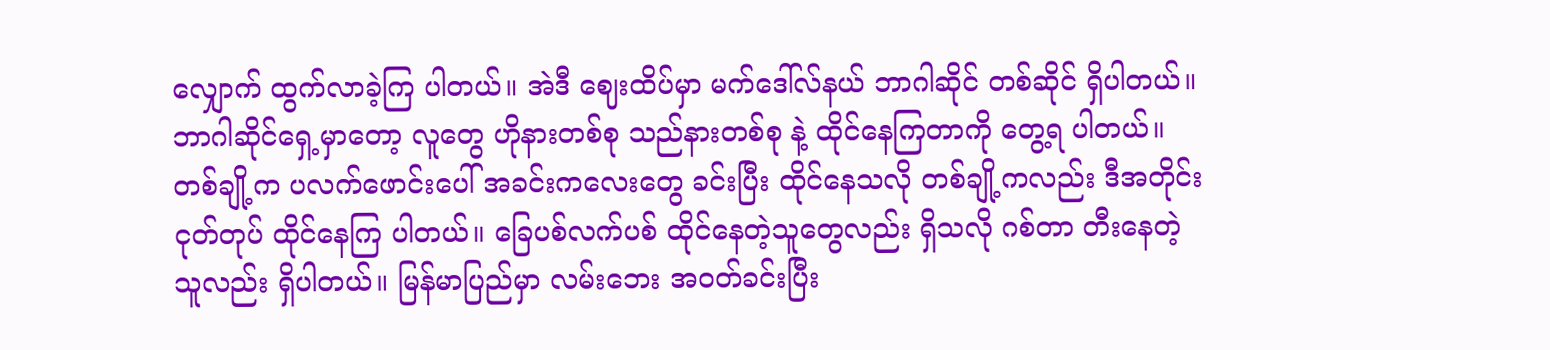လျှောက် ထွက်လာခဲ့ကြ ပါတယ်။ အဲဒီ ဈေးထိပ်မှာ မက်ဒေါ်လ်နယ် ဘာဂါဆိုင် တစ်ဆိုင် ရှိပါတယ်။ ဘာဂါဆိုင်ရှေ့မှာတော့ လူတွေ ဟိုနားတစ်စု သည်နားတစ်စု နဲ့ ထိုင်နေကြတာကို တွေ့ရ ပါတယ်။ တစ်ချို့က ပလက်ဖောင်းပေါ် အခင်းကလေးတွေ ခင်းပြီး ထိုင်နေသလို တစ်ချို့ကလည်း ဒီအတိုင်း ငုတ်တုပ် ထိုင်နေကြ ပါတယ်။ ခြေပစ်လက်ပစ် ထိုင်နေတဲ့သူတွေလည်း ရှိသလို ဂစ်တာ တီးနေတဲ့ သူလည်း ရှိပါတယ်။ မြန်မာပြည်မှာ လမ်းဘေး အဝတ်ခင်းပြီး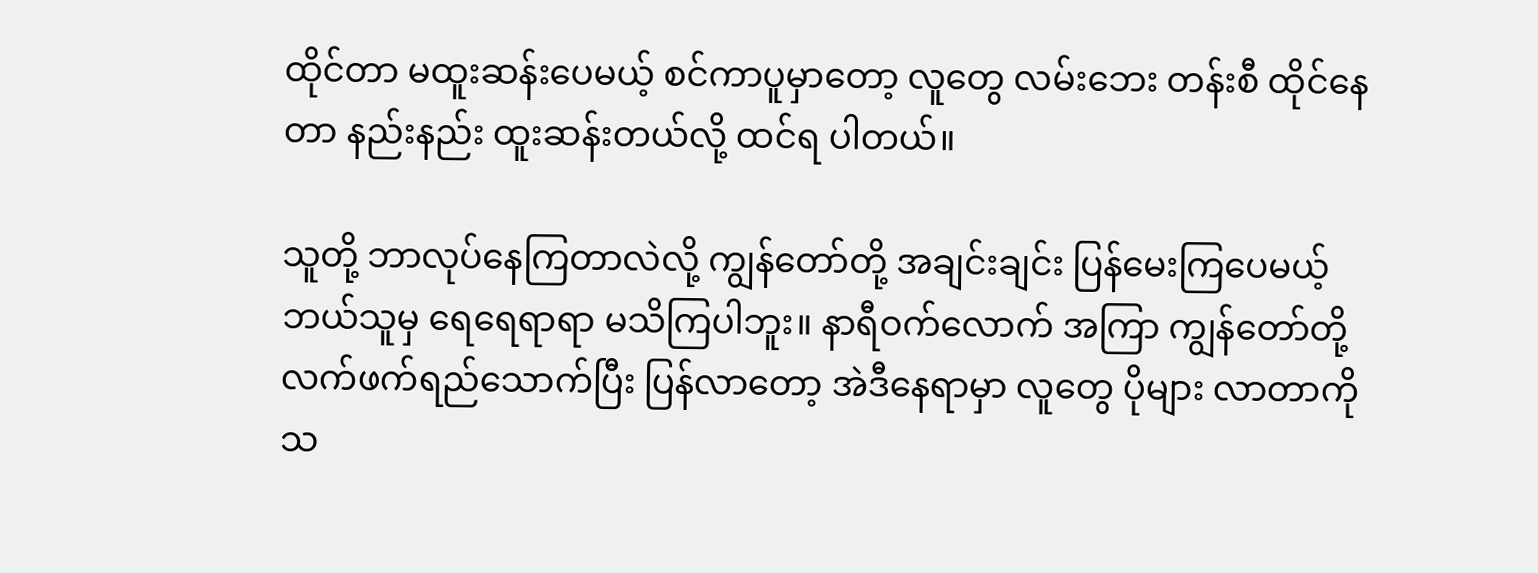ထိုင်တာ မထူးဆန်းပေမယ့် စင်ကာပူမှာတော့ လူတွေ လမ်းဘေး တန်းစီ ထိုင်နေတာ နည်းနည်း ထူးဆန်းတယ်လို့ ထင်ရ ပါတယ်။

သူတို့ ဘာလုပ်နေကြတာလဲလို့ ကျွန်တော်တို့ အချင်းချင်း ပြန်မေးကြပေမယ့် ဘယ်သူမှ ရေရေရာရာ မသိကြပါဘူး။ နာရီဝက်လောက် အကြာ ကျွန်တော်တို့ လက်ဖက်ရည်သောက်ပြီး ပြန်လာတော့ အဲဒီနေရာမှာ လူတွေ ပိုများ လာတာကို သ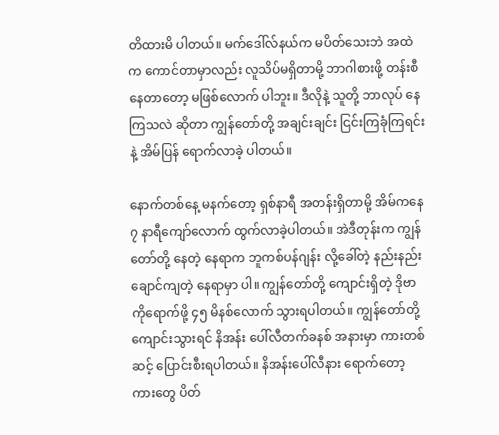တိထားမိ ပါတယ်။ မက်ဒေါ်လ်နယ်က မပိတ်သေးဘဲ အထဲက ကောင်တာမှာလည်း လူသိပ်မရှိတာမို့ ဘာဂါစားဖို့ တန်းစီ နေတာတော့ မဖြစ်လောက် ပါဘူး။ ဒီလိုနဲ့ သူတို့ ဘာလုပ် နေကြသလဲ ဆိုတာ ကျွန်တော်တို့ အချင်းချင်း ငြင်းကြခုံကြရင်းနဲ့ အိမ်ပြန် ရောက်လာခဲ့ ပါတယ်။

နောက်တစ်နေ့ မနက်တော့ ရှစ်နာရီ အတန်းရှိတာမို့ အိမ်ကနေ ၇ နာရီကျော်လောက် ထွက်လာခဲ့ပါတယ်။ အဲဒီတုန်းက ကျွန်တော်တို့ နေတဲ့ နေရာက ဘူကစ်ပန်ဂျန်း လို့ခေါ်တဲ့ နည်းနည်းချောင်ကျတဲ့ နေရာမှာ ပါ။ ကျွန်တော်တို့ ကျောင်းရှိတဲ့ ဒိုဗာ ကိုရောက်ဖို့ ၄၅ မိနစ်လောက် သွားရပါတယ်။ ကျွန်တော်တို့ ကျောင်းသွားရင် နိအန်း ပေါ်လီတက်ခနစ် အနားမှာ ကားတစ်ဆင့် ပြောင်းစီးရပါတယ်။ နိအန်းပေါ်လီနား ရောက်တော့ ကားတွေ ပိတ်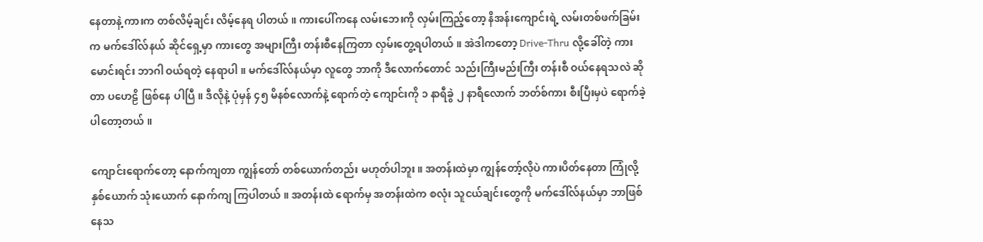နေတာနဲ့ ကားက တစ်လိမ့်ချင်း လိမ့်နေရ ပါတယ်။ ကားပေါ်ကနေ လမ်းဘေးကို လှမ်းကြည့်တော့ နိအန်းကျောင်းရဲ့ လမ်းတစ်ဖက်ခြမ်းက မက်ဒေါ်လ်နယ် ဆိုင်ရှေ့မှာ ကားတွေ အများကြီး တန်းစီနေကြတာ လှမ်းတွေ့ရပါတယ်။ အဲဒါကတော့ Drive-Thru လို့ခေါ်တဲ့ ကားမောင်းရင်း ဘာဂါ ဝယ်ရတဲ့ နေရာပါ။ မက်ဒေါ်လ်နယ်မှာ လူတွေ ဘာကို ဒီလောက်တောင် သည်းကြီးမည်းကြီး တန်းစီ ဝယ်နေရသလဲ ဆိုတာ ပဟေဠိ ဖြစ်နေ ပါပြီ။ ဒီလိုနဲ့ ပုံမှန် ၄၅ မိနစ်လောက်နဲ့ ရောက်တဲ့ ကျောင်းကို ၁ နာရီခွဲ ၂ နာရီလောက် ဘတ်စ်ကား စီးပြီးမှပဲ ရောက်ခဲ့ ပါတော့တယ်။

ကျောင်းရောက်တော့ နောက်ကျတာ ကျွန်တော် တစ်ယောက်တည်း မဟုတ်ပါဘူး။ အတန်းထဲမှာ ကျွန်တော့်လိုပဲ ကားပိတ်နေတာ ကြုံလို့ နှစ်ယောက် သုံးယောက် နောက်ကျ ကြပါတယ်။ အတန်းထဲ ရောက်မှ အတန်းထဲက စလုံး သူငယ်ချင်းတွေကို မက်ဒေါ်လ်နယ်မှာ ဘာဖြစ်နေသ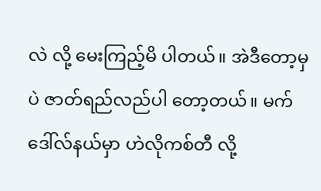လဲ လို့ မေးကြည့်မိ ပါတယ်။ အဲဒီတော့မှပဲ ဇာတ်ရည်လည်ပါ တော့တယ်။ မက်ဒေါ်လ်နယ်မှာ ဟဲလိုကစ်တီ လို့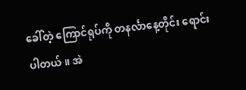ခေါ်တဲ့ ကြောင်ရုပ်ကို တနင်္လာနေ့တိုင်း ရောင်းပါတယ်။ အဲ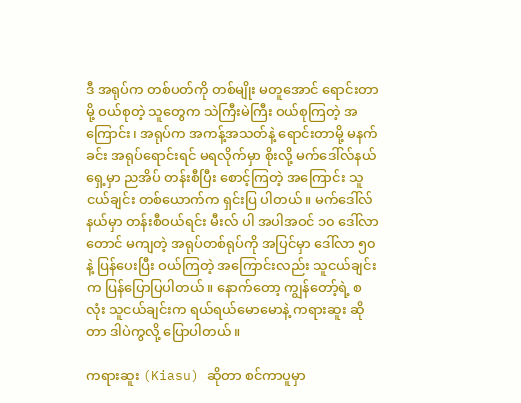ဒီ အရုပ်က တစ်ပတ်ကို တစ်မျိုး မတူအောင် ရောင်းတာမို့ ဝယ်စုတဲ့ သူတွေက သဲကြီးမဲကြီး ဝယ်စုကြတဲ့ အကြောင်း၊ အရုပ်က အကန့်အသတ်နဲ့ ရောင်းတာမို့ မနက်ခင်း အရုပ်ရောင်းရင် မရလိုက်မှာ စိုးလို့ မက်ဒေါ်လ်နယ်ရှေ့မှာ ညအိပ် တန်းစီပြီး စောင့်ကြတဲ့ အကြောင်း သူငယ်ချင်း တစ်ယောက်က ရှင်းပြ ပါတယ်။ မက်ဒေါ်လ်နယ်မှာ တန်းစီဝယ်ရင်း မီးလ် ပါ အပါအဝင် ၁၀ ဒေါ်လာတောင် မကျတဲ့ အရုပ်တစ်ရုပ်ကို အပြင်မှာ ဒေါ်လာ ၅၀ နဲ့ ပြန်ပေးပြီး ဝယ်ကြတဲ့ အကြောင်းလည်း သူငယ်ချင်းက ပြန်ပြောပြပါတယ်။ နောက်တော့ ကျွန်တော့်ရဲ့ စလုံး သူငယ်ချင်းက ရယ်ရယ်မောမောနဲ့ ကရားဆူး ဆိုတာ ဒါပဲကွလို့ ပြောပါတယ်။

ကရားဆူး (Kiasu) ဆိုတာ စင်ကာပူမှာ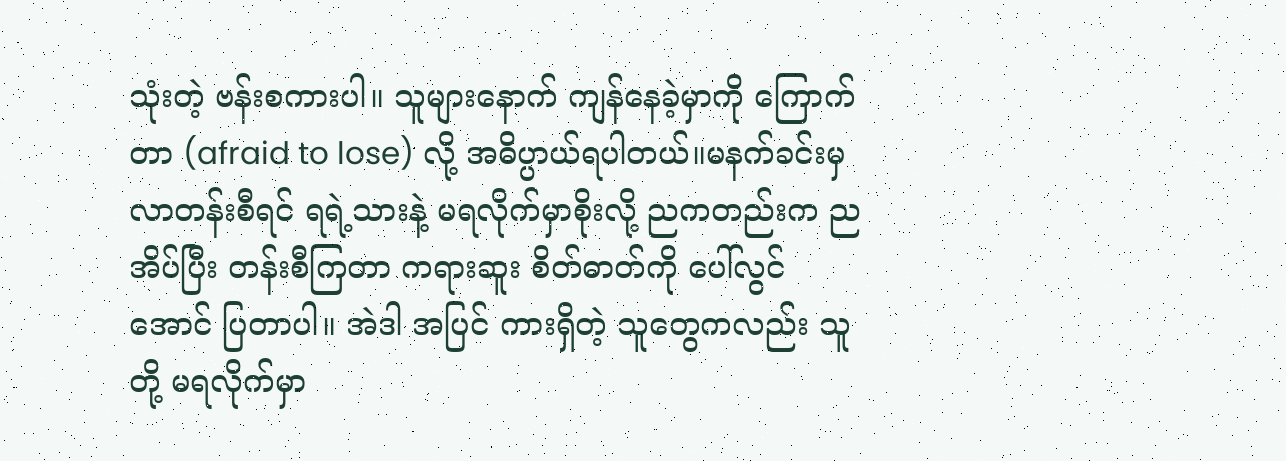သုံးတဲ့ ဗန်းစကားပါ။ သူများနောက် ကျန်နေခဲ့မှာကို ကြောက်တာ (afraid to lose) လို့ အဓိပ္ပာယ်ရပါတယ်။မနက်ခင်းမှ လာတန်းစီရင် ရရဲ့သားနဲ့ မရလိုက်မှာစိုးလို့ ညကတည်းက ညအိပ်ပြီး တန်းစီကြတာ ကရားဆူး စိတ်ဓာတ်ကို ပေါ်လွင်အောင် ပြတာပါ။ အဲဒါ အပြင် ကားရှိတဲ့ သူတွေကလည်း သူတို့ မရလိုက်မှာ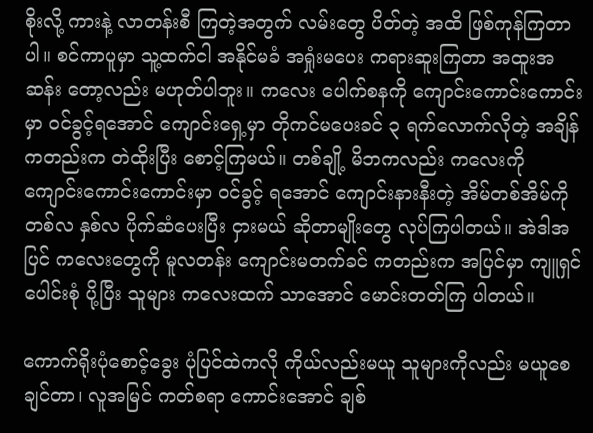စိုးလို့ ကားနဲ့ လာတန်းစီ ကြတဲ့အတွက် လမ်းတွေ ပိတ်တဲ့ အထိ ဖြစ်ကုန်ကြတာပါ။ စင်ကာပူမှာ သူ့ထက်ငါ အနိုင်မခံ အရှုံးမပေး ကရားဆူးကြတာ အထူးအဆန်း တော့လည်း မဟုတ်ပါဘူး။ ကလေး ပေါက်စနကို ကျောင်းကောင်းကောင်းမှာ ဝင်ခွင့်ရအောင် ကျောင်းရှေ့မှာ တိုကင်မပေးခင် ၃ ရက်လောက်လိုတဲ့ အချိန်ကတည်းက တဲထိုးပြီး စောင့်ကြမယ်။ တစ်ချို့ မိဘကလည်း ကလေးကို ကျောင်းကောင်းကောင်းမှာ ဝင်ခွင့် ရအောင် ကျောင်းနားနီးတဲ့ အိမ်တစ်အိမ်ကို တစ်လ နှစ်လ ပိုက်ဆံပေးပြီး ငှားမယ် ဆိုတာမျိုးတွေ လုပ်ကြပါတယ်။ အဲဒါအပြင် ကလေးတွေကို မူလတန်း ကျောင်းမတက်ခင် ကတည်းက အပြင်မှာ ကျူရှင်ပေါင်းစုံ ပို့ပြီး သူများ ကလေးထက် သာအောင် မောင်းတတ်ကြ ပါတယ်။

ကောက်ရိုးပုံစောင့်ခွေး ပုံပြင်ထဲကလို ကိုယ်လည်းမယူ သူများကိုလည်း မယူစေချင်တာ၊ လူအမြင် ကတ်စရာ ကောင်းအောင် ချစ်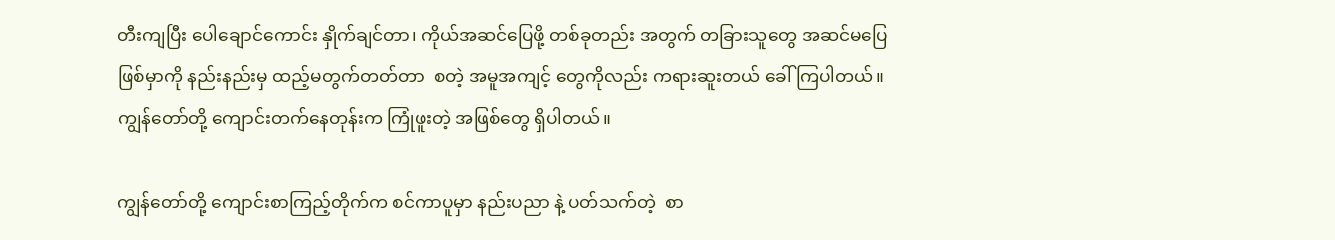တီးကျပြီး ပေါချောင်ကောင်း နှိုက်ချင်တာ၊ ကိုယ်အဆင်ပြေဖို့ တစ်ခုတည်း အတွက် တခြားသူတွေ အဆင်မပြေ ဖြစ်မှာကို နည်းနည်းမှ ထည့်မတွက်တတ်တာ  စတဲ့ အမူအကျင့် တွေကိုလည်း ကရားဆူးတယ် ခေါ်ကြပါတယ်။ ကျွန်တော်တို့ ကျောင်းတက်နေတုန်းက ကြုံဖူးတဲ့ အဖြစ်တွေ ရှိပါတယ်။

ကျွန်တော်တို့ ကျောင်းစာကြည့်တိုက်က စင်ကာပူမှာ နည်းပညာ နဲ့ ပတ်သက်တဲ့  စာ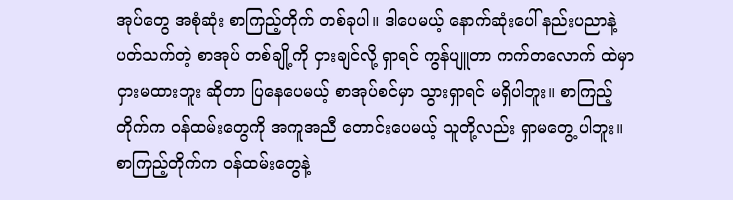အုပ်တွေ အစုံဆုံး စာကြည့်တိုက် တစ်ခုပါ။ ဒါပေမယ့် နောက်ဆုံးပေါ် နည်းပညာနဲ့ ပတ်သက်တဲ့ စာအုပ် တစ်ချို့ကို ငှားချင်လို့ ရှာရင် ကွန်ပျူတာ ကက်တလောက် ထဲမှာ ငှားမထားဘူး ဆိုတာ ပြနေပေမယ့် စာအုပ်စင်မှာ သွားရှာရင် မရှိပါဘူး။ စာကြည့်တိုက်က ဝန်ထမ်းတွေကို အကူအညီ တောင်းပေမယ့် သူတို့လည်း ရှာမတွေ့ ပါဘူး။ စာကြည့်တိုက်က ဝန်ထမ်းတွေနဲ့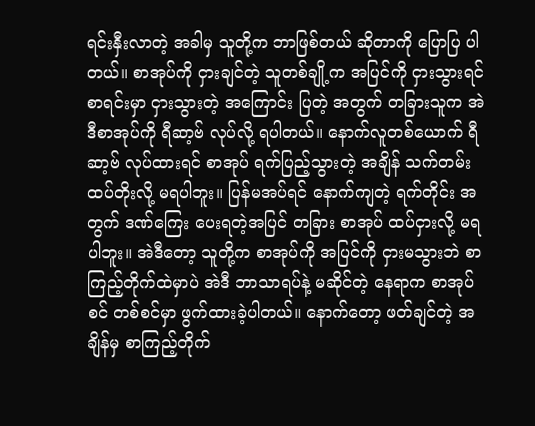ရင်းနှီးလာတဲ့ အခါမှ သူတို့က ဘာဖြစ်တယ် ဆိုတာကို ပြောပြ ပါတယ်။ စာအုပ်ကို ငှားချင်တဲ့ သူတစ်ချို့က အပြင်ကို ငှားသွားရင် စာရင်းမှာ ငှားသွားတဲ့ အကြောင်း ပြတဲ့ အတွက် တခြားသူက အဲဒီစာအုပ်ကို ရီဆာ့ဗ် လုပ်လို့ ရပါတယ်။ နောက်လူတစ်ယောက် ရီဆာ့ဗ် လုပ်ထားရင် စာအုပ် ရက်ပြည့်သွားတဲ့ အချိန် သက်တမ်း ထပ်တိုးလို့ မရပါဘူး။ ပြန်မအပ်ရင် နောက်ကျတဲ့ ရက်တိုင်း အတွက် ဒဏ်ကြေး ပေးရတဲ့အပြင် တခြား စာအုပ် ထပ်ငှားလို့ မရပါဘူး။ အဲဒီတော့ သူတို့က စာအုပ်ကို အပြင်ကို ငှားမသွားဘဲ စာကြည့်တိုက်ထဲမှာပဲ အဲဒီ ဘာသာရပ်နဲ့ မဆိုင်တဲ့ နေရာက စာအုပ်စင် တစ်စင်မှာ ဖွက်ထားခဲ့ပါတယ်။ နောက်တော့ ဖတ်ချင်တဲ့ အချိန်မှ စာကြည့်တိုက်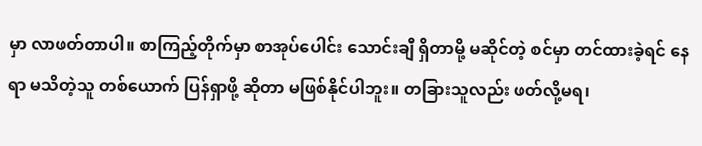မှာ လာဖတ်တာပါ။ စာကြည့်တိုက်မှာ စာအုပ်ပေါင်း သောင်းချီ ရှိတာမို့ မဆိုင်တဲ့ စင်မှာ တင်ထားခဲ့ရင် နေရာ မသိတဲ့သူ တစ်ယောက် ပြန်ရှာဖို့ ဆိုတာ မဖြစ်နိုင်ပါဘူး။ တခြားသူလည်း ဖတ်လို့မရ၊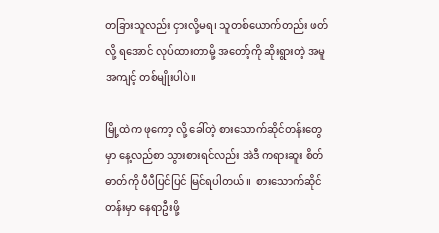တခြားသူလည်း ငှားလို့မရ၊ သူတစ်ယောက်တည်း ဖတ်လို့ ရအောင် လုပ်ထားတာမို့ အတော့်ကို ဆိုးရွားတဲ့ အမူအကျင့် တစ်မျိုးပါပဲ။

မြို့ထဲက ဖုကော့ လို့ ခေါ်တဲ့ စားသောက်ဆိုင်တန်းတွေမှာ နေ့လည်စာ သွားစားရင်လည်း အဲဒီ ကရားဆူး စိတ်ဓာတ်ကို ပီပီပြင်ပြင် မြင်ရပါတယ်။  စားသောက်ဆိုင်တန်းမှာ နေရာဦးဖို့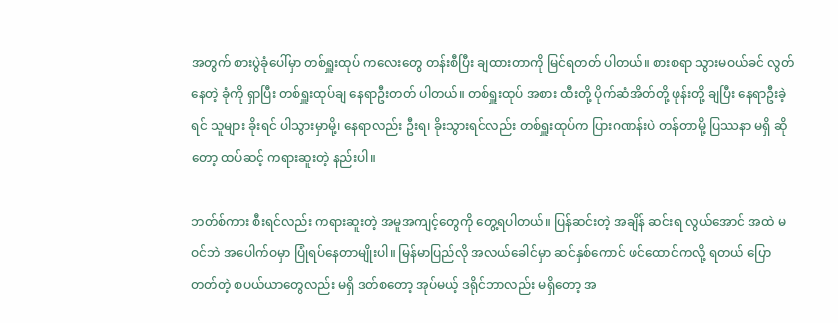အတွက် စားပွဲခုံပေါ်မှာ တစ်ရှူးထုပ် ကလေးတွေ တန်းစီပြီး ချထားတာကို မြင်ရတတ် ပါတယ်။ စားစရာ သွားမဝယ်ခင် လွတ်နေတဲ့ ခုံကို ရှာပြီး တစ်ရှူးထုပ်ချ နေရာဦးတတ် ပါတယ်။ တစ်ရှူးထုပ် အစား ထီးတို့ ပိုက်ဆံအိတ်တို့ ဖုန်းတို့ ချပြီး နေရာဦးခဲ့ရင် သူများ ခိုးရင် ပါသွားမှာမို့၊ နေရာလည်း ဦးရ၊ ခိုးသွားရင်လည်း တစ်ရှူးထုပ်က ပြားဂဏန်းပဲ တန်တာမို့ ပြဿနာ မရှိ ဆိုတော့ ထပ်ဆင့် ကရားဆူးတဲ့ နည်းပါ။

ဘတ်စ်ကား စီးရင်လည်း ကရားဆူးတဲ့ အမူအကျင့်တွေကို တွေ့ရပါတယ်။ ပြန်ဆင်းတဲ့ အချိန် ဆင်းရ လွယ်အောင် အထဲ မဝင်ဘဲ အပေါက်ဝမှာ ပြုံရပ်နေတာမျိုးပါ။ မြန်မာပြည်လို အလယ်ခေါင်မှာ ဆင်နှစ်ကောင် ဖင်ထောင်ကလို့ ရတယ် ပြောတတ်တဲ့ စပယ်ယာတွေလည်း မရှိ ဒတ်စတော့ အုပ်မယ့် ဒရိုင်ဘာလည်း မရှိတော့ အ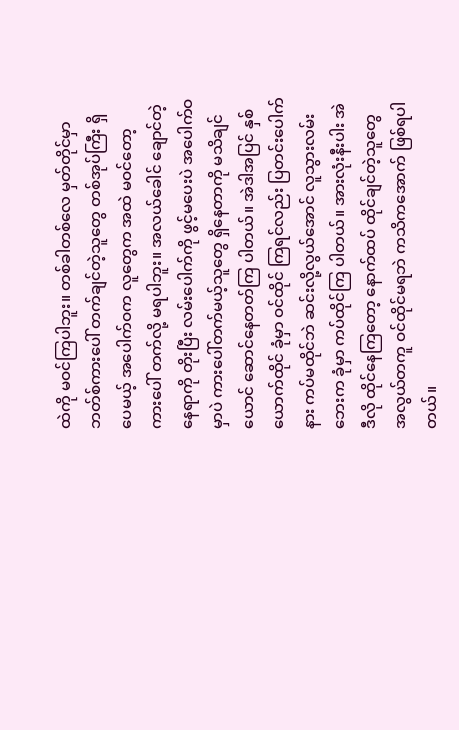ထဲကို မဝင်ကြပါဘူး။ တစ်ခါတစ်လေ မှတ်တိုင်မှာ ဘတ်စ်ကားပေါ် တက်ချင်တဲ့သူတွေ တစ်အုပ်ကြီး ရှိပေမယ့် အပေါက်ဝက လူတွေက အထဲ မဝင်တော့ ကားပေါ် တက်လို့ မရပါဘူး။ အလယ်ခေါင် ချောင်တဲ့ နေရာကို တိုးပြီး လမ်းပေါက်ကို ဖွင့်မပေးပဲ အပေါက်ဝ မှာပဲ ကားပေါ်တက်မယ့်သူတွေ ရှိနေတာကို မသိချင်ယောင် ဆောင်နေတတ်ကြ ပါတယ်။ အဲဒါအပြင် နှစ်ယောက်ထိုင် ခုံမှာ ဝင်ထိုင် ကြရင်လည်း ပြတင်းပေါက်နား ကပ်မထိုင်ဘဲ ဆင်းလို့လွယ်အောင် လူသွားလမ်းဘေးက ခုံမှာ ကပ်ထိုင်ကြ ပါတယ်။ အားလုံးနီးပါး အဲဒီလို ထိုင်နေကြတော့ နောက်ထပ် ထိုင်ချင်တဲ့သူတွေ အလွယ်တကူ ဝင်ထိုင်မရဘဲ ကသိကအောက် ဖြစ်ရပါတယ်။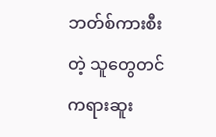ဘတ်စ်ကားစီးတဲ့ သူတွေတင် ကရားဆူး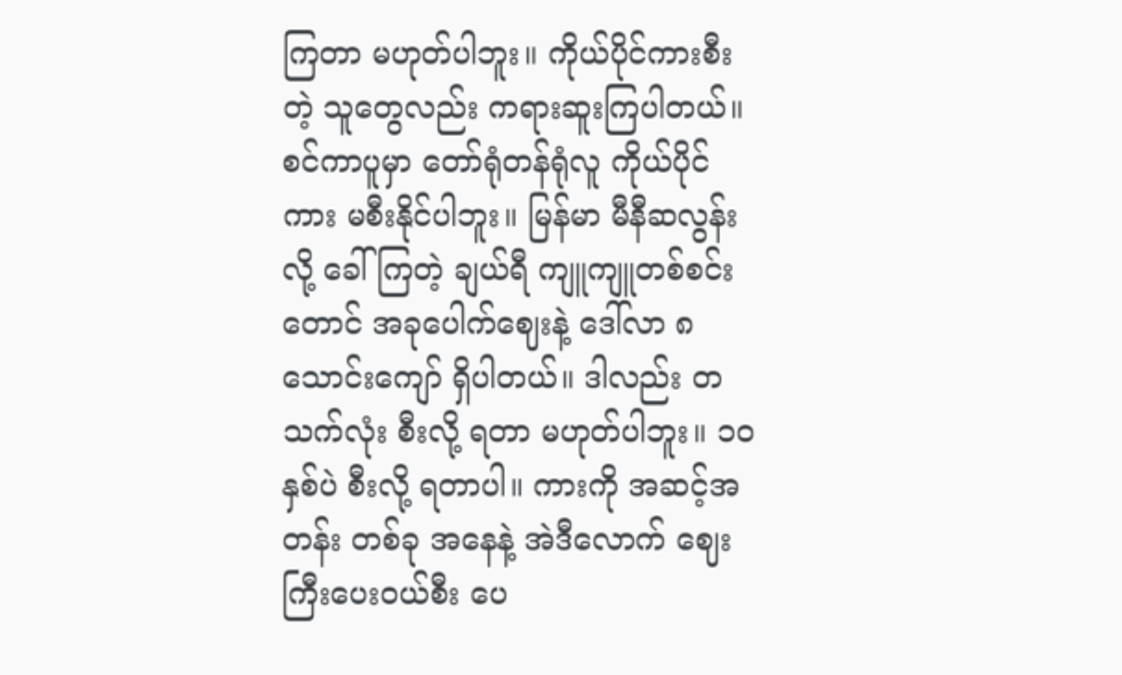ကြတာ မဟုတ်ပါဘူး။ ကိုယ်ပိုင်ကားစီးတဲ့ သူတွေလည်း ကရားဆူးကြပါတယ်။ စင်ကာပူမှာ တော်ရုံတန်ရုံလူ ကိုယ်ပိုင်ကား မစီးနိုင်ပါဘူး။ မြန်မာ မီနီဆလွန်းလို့ ခေါ်ကြတဲ့ ချယ်ရီ ကျူကျူတစ်စင်းတောင် အခုပေါက်ဈေးနဲ့ ဒေါ်လာ ၈ သောင်းကျော် ရှိပါတယ်။ ဒါလည်း တသက်လုံး စီးလို့ ရတာ မဟုတ်ပါဘူး။ ၁၀ နှစ်ပဲ စီးလို့ ရတာပါ။ ကားကို အဆင့်အတန်း တစ်ခု အနေနဲ့ အဲဒီလောက် ဈေးကြီးပေးဝယ်စီး ပေ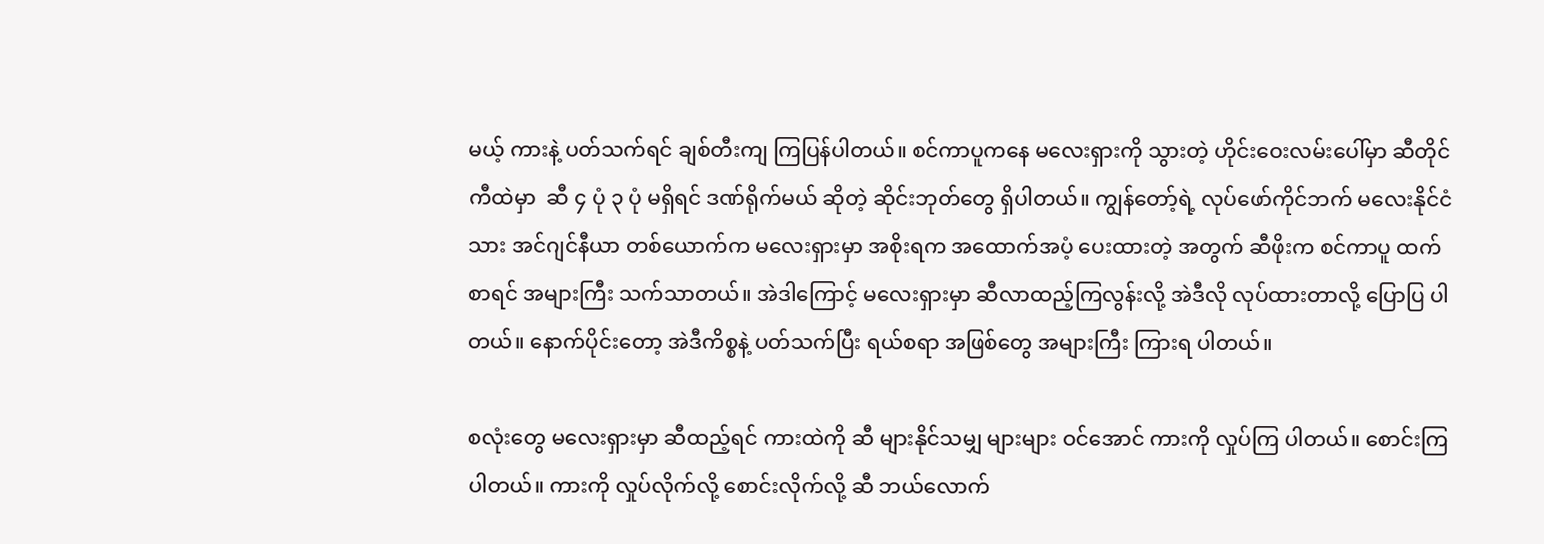မယ့် ကားနဲ့ ပတ်သက်ရင် ချစ်တီးကျ ကြပြန်ပါတယ်။ စင်ကာပူကနေ မလေးရှားကို သွားတဲ့ ဟိုင်းဝေးလမ်းပေါ်မှာ ဆီတိုင်ကီထဲမှာ  ဆီ ၄ ပုံ ၃ ပုံ မရှိရင် ဒဏ်ရိုက်မယ် ဆိုတဲ့ ဆိုင်းဘုတ်တွေ ရှိပါတယ်။ ကျွန်တော့်ရဲ့ လုပ်ဖော်ကိုင်ဘက် မလေးနိုင်ငံသား အင်ဂျင်နီယာ တစ်ယောက်က မလေးရှားမှာ အစိုးရက အထောက်အပံ့ ပေးထားတဲ့ အတွက် ဆီဖိုးက စင်ကာပူ ထက်စာရင် အများကြီး သက်သာတယ်။ အဲဒါကြောင့် မလေးရှားမှာ ဆီလာထည့်ကြလွန်းလို့ အဲဒီလို လုပ်ထားတာလို့ ပြောပြ ပါတယ်။ နောက်ပိုင်းတော့ အဲဒီကိစ္စနဲ့ ပတ်သက်ပြီး ရယ်စရာ အဖြစ်တွေ အများကြီး ကြားရ ပါတယ်။

စလုံးတွေ မလေးရှားမှာ ဆီထည့်ရင် ကားထဲကို ဆီ များနိုင်သမျှ များများ ဝင်အောင် ကားကို လှုပ်ကြ ပါတယ်။ စောင်းကြပါတယ်။ ကားကို လှုပ်လိုက်လို့ စောင်းလိုက်လို့ ဆီ ဘယ်လောက်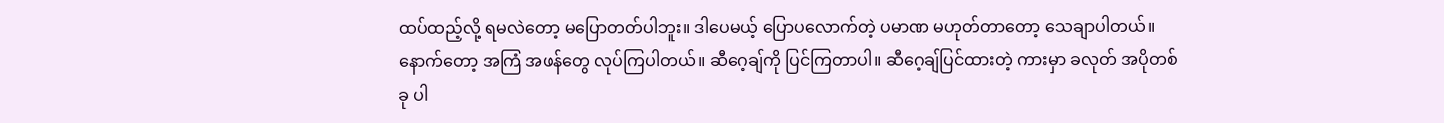ထပ်ထည့်လို့ ရမလဲတော့ မပြောတတ်ပါဘူး။ ဒါပေမယ့် ပြောပလောက်တဲ့ ပမာဏ မဟုတ်တာတော့ သေချာပါတယ်။ နောက်တော့ အကြံ အဖန်တွေ လုပ်ကြပါတယ်။ ဆီဂေ့ချ်ကို ပြင်ကြတာပါ။ ဆီဂေ့ချ်ပြင်ထားတဲ့ ကားမှာ ခလုတ် အပိုတစ်ခု ပါ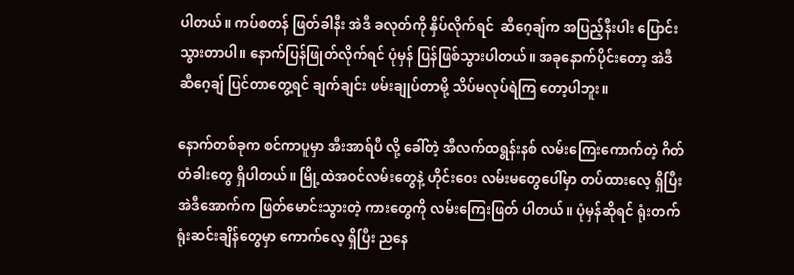ပါတယ်။ ကပ်စတန် ဖြတ်ခါနီး အဲဒီ ခလုတ်ကို နှိပ်လိုက်ရင်  ဆီဂေ့ချ်က အပြည့်နီးပါး ပြောင်းသွားတာပါ။ နောက်ပြန်ဖြုတ်လိုက်ရင် ပုံမှန် ပြန်ဖြစ်သွားပါတယ်။ အခုနောက်ပိုင်းတော့ အဲဒီ ဆီဂေ့ချ် ပြင်တာတွေ့ရင် ချက်ချင်း ဖမ်းချုပ်တာမို့ သိပ်မလုပ်ရဲကြ တော့ပါဘူး။

နောက်တစ်ခုက စင်ကာပူမှာ အီးအာရ်ပီ လို့ ခေါ်တဲ့ အီလက်ထရွန်းနစ် လမ်းကြေးကောက်တဲ့ ဂိတ်တံခါးတွေ ရှိပါတယ်။ မြို့ထဲအဝင်လမ်းတွေနဲ့ ဟိုင်းဝေး လမ်းမတွေပေါ်မှာ တပ်ထားလေ့ ရှိပြီး အဲဒီအောက်က ဖြတ်မောင်းသွားတဲ့ ကားတွေကို လမ်းကြေးဖြတ် ပါတယ်။ ပုံမှန်ဆိုရင် ရုံးတက် ရုံးဆင်းချိန်တွေမှာ ကောက်လေ့ ရှိပြီး ညနေ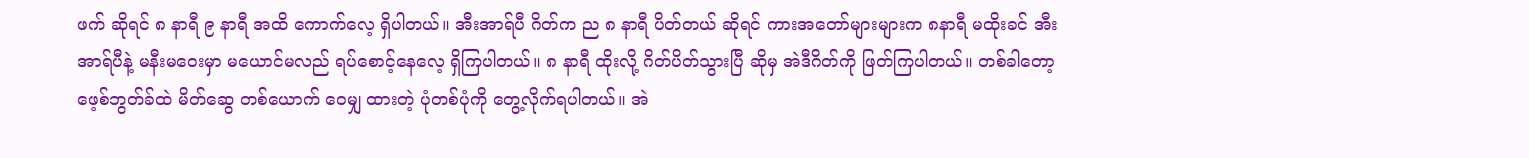ဖက် ဆိုရင် ၈ နာရီ ၉ နာရီ အထိ ကောက်လေ့ ရှိပါတယ်။ အီးအာရ်ပီ ဂိတ်က ည ၈ နာရီ ပိတ်တယ် ဆိုရင် ကားအတော်များများက ၈နာရီ မထိုးခင် အီးအာရ်ပီနဲ့ မနီးမဝေးမှာ မယောင်မလည် ရပ်စောင့်နေလေ့ ရှိကြပါတယ်။ ၈ နာရီ ထိုးလို့ ဂိတ်ပိတ်သွားပြီ ဆိုမှ အဲဒီဂိတ်ကို ဖြတ်ကြပါတယ်။ တစ်ခါတော့ ဖေ့စ်ဘွတ်ခ်ထဲ မိတ်ဆွေ တစ်ယောက် ဝေမျှ ထားတဲ့ ပုံတစ်ပုံကို တွေ့လိုက်ရပါတယ်။ အဲ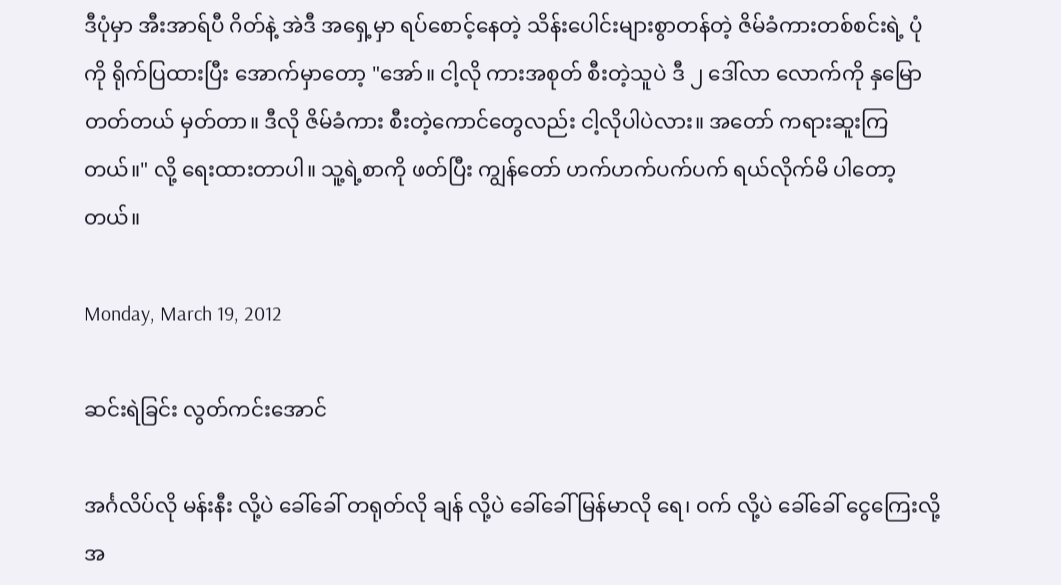ဒီပုံမှာ အီးအာရ်ပီ ဂိတ်နဲ့ အဲဒီ အရှေ့မှာ ရပ်စောင့်နေတဲ့ သိန်းပေါင်းများစွာတန်တဲ့ ဇိမ်ခံကားတစ်စင်းရဲ့ ပုံကို ရိုက်ပြထားပြီး အောက်မှာတော့ "အော်။ ငါ့လို ကားအစုတ် စီးတဲ့သူပဲ ဒီ ၂ ဒေါ်လာ လောက်ကို နှမြော တတ်တယ် မှတ်တာ။ ဒီလို ဇိမ်ခံကား စီးတဲ့ကောင်တွေလည်း ငါ့လိုပါပဲလား။ အတော် ကရားဆူးကြတယ်။" လို့ ရေးထားတာပါ။ သူ့ရဲ့စာကို ဖတ်ပြီး ကျွန်တော် ဟက်ဟက်ပက်ပက် ရယ်လိုက်မိ ပါတော့တယ်။

Monday, March 19, 2012

ဆင်းရဲခြင်း လွတ်ကင်းအောင်

အင်္ဂလိပ်လို မန်းနီး လို့ပဲ ခေါ်ခေါ် တရုတ်လို ချန် လို့ပဲ ခေါ်ခေါ် မြန်မာလို ရေ၊ ဝက် လို့ပဲ ခေါ်ခေါ် ငွေကြေးလို့ အ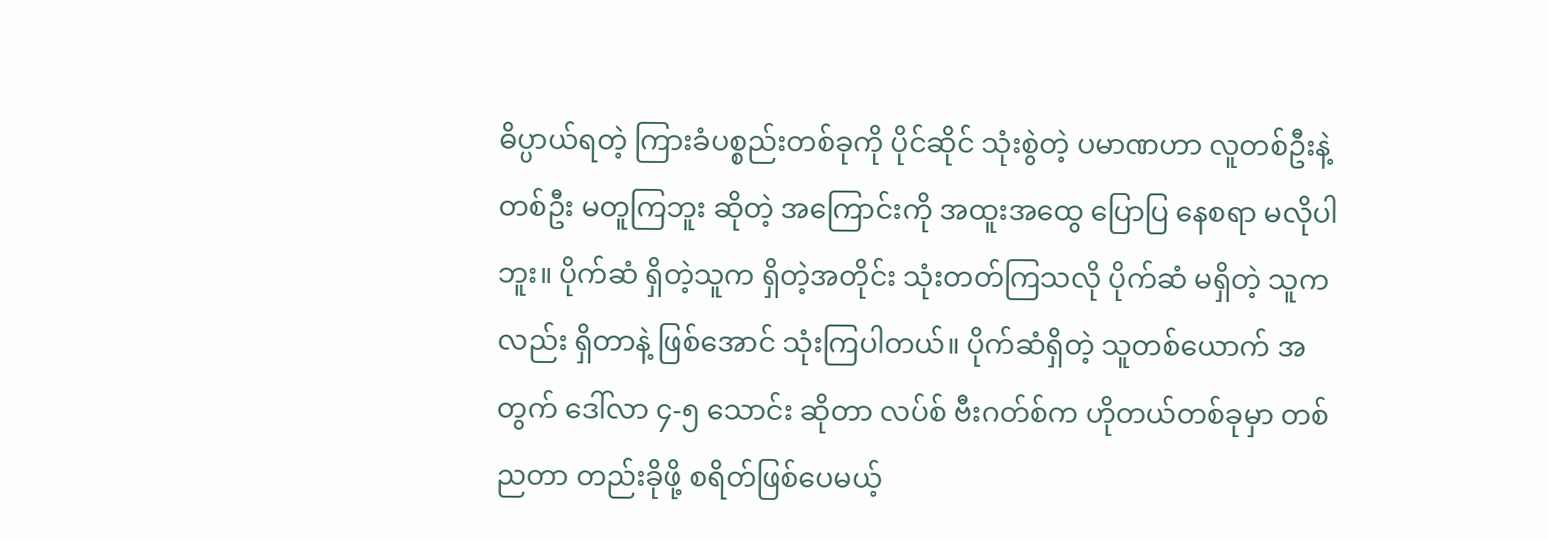ဓိပ္ပာယ်ရတဲ့ ကြားခံပစ္စည်းတစ်ခုကို ပိုင်ဆိုင် သုံးစွဲတဲ့ ပမာဏဟာ လူတစ်ဦးနဲ့ တစ်ဦး မတူကြဘူး ဆိုတဲ့ အကြောင်းကို အထူးအထွေ ပြောပြ နေစရာ မလိုပါဘူး။ ပိုက်ဆံ ရှိတဲ့သူက ရှိတဲ့အတိုင်း သုံးတတ်ကြသလို ပိုက်ဆံ မရှိတဲ့ သူကလည်း ရှိတာနဲ့ ဖြစ်အောင် သုံးကြပါတယ်။ ပိုက်ဆံရှိတဲ့ သူတစ်ယောက် အတွက် ဒေါ်လာ ၄-၅ သောင်း ဆိုတာ လပ်စ် ဗီးဂတ်စ်က ဟိုတယ်တစ်ခုမှာ တစ်ညတာ တည်းခိုဖို့ စရိတ်ဖြစ်ပေမယ့်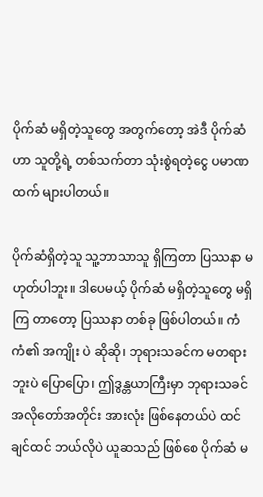ပိုက်ဆံ မရှိတဲ့သူတွေ အတွက်တော့ အဲဒီ ပိုက်ဆံဟာ သူတို့ရဲ့ တစ်သက်တာ သုံးစွဲရတဲ့ငွေ ပမာဏထက် များပါတယ်။

ပိုက်ဆံရှိတဲ့သူ သူ့ဘာသာသူ ရှိကြတာ ပြဿနာ မဟုတ်ပါဘူး။ ဒါပေမယ့် ပိုက်ဆံ မရှိတဲ့သူတွေ မရှိကြ တာတော့ ပြဿနာ တစ်ခု ဖြစ်ပါတယ်။ ကံကံ၏ အကျိုး ပဲ ဆိုဆို၊ ဘုရားသခင်က မတရားဘူးပဲ ပြောပြော၊ ဤဒွန္တယာကြီးမှာ ဘုရားသခင် အလိုတော်အတိုင်း အားလုံး ဖြစ်နေတယ်ပဲ ထင်ချင်ထင် ဘယ်လိုပဲ ယူဆသည် ဖြစ်စေ ပိုက်ဆံ မ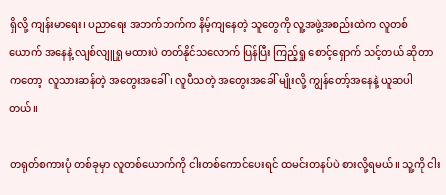ရှိလို့ ကျန်းမာရေး၊ ပညာရေး အဘက်ဘက်က နိမ့်ကျနေတဲ့ သူတွေကို လူ့အဖွဲ့အစည်းထဲက လူတစ်ယောက် အနေနဲ့ လျစ်လျူရှု မထားပဲ တတ်နိုင်သလောက် ပြန်ပြီး ကြည့်ရှု စောင့်ရှောက် သင့်တယ် ဆိုတာကတော့  လူသားဆန်တဲ့ အတွေးအခေါ်၊ လူပီသတဲ့ အတွေးအခေါ် မျိုးလို့ ကျွန်တော့်အနေနဲ့ ယူဆပါတယ်။

တရုတ်စကားပုံ တစ်ခုမှာ လူတစ်ယောက်ကို ငါးတစ်ကောင်ပေးရင် ထမင်းတနပ်ပဲ စားလို့ရမယ်။ သူ့ကို ငါး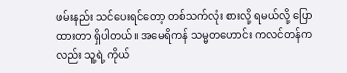ဖမ်းနည်း သင်ပေးရင်တော့ တစ်သက်လုံး စားလို့ ရမယ်လို့ ပြောထားတာ ရှိပါတယ်။ အမေရိကန် သမ္မတဟောင်း ကလင်တန်ကလည်း သူ့ရဲ့ ကိုယ်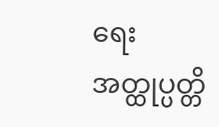ရေး အတ္ထုပ္ပတ္တိ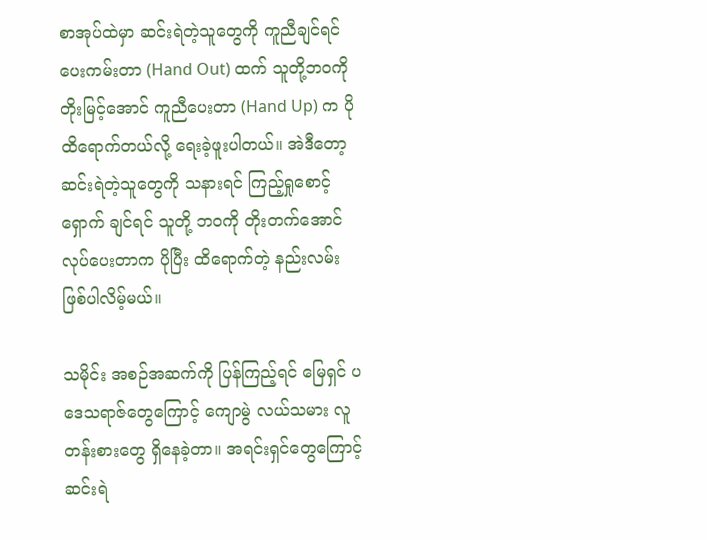စာအုပ်ထဲမှာ ဆင်းရဲတဲ့သူတွေကို ကူညီချင်ရင် ပေးကမ်းတာ (Hand Out) ထက် သူတို့ဘဝကို တိုးမြင့်အောင် ကူညီပေးတာ (Hand Up) က ပိုထိရောက်တယ်လို့ ရေးခဲ့ဖူးပါတယ်။ အဲဒီတော့ ဆင်းရဲတဲ့သူတွေကို သနားရင် ကြည့်ရှုစောင့်ရှောက် ချင်ရင် သူတို့ ဘဝကို တိုးတက်အောင် လုပ်ပေးတာက ပိုပြီး ထိရောက်တဲ့ နည်းလမ်း ဖြစ်ပါလိမ့်မယ်။

သမိုင်း အစဉ်အဆက်ကို ပြန်ကြည့်ရင် မြေရှင် ပဒေသရာဇ်တွေကြောင့် ကျောမွဲ လယ်သမား လူတန်းစားတွေ ရှိနေခဲ့တာ။ အရင်းရှင်တွေကြောင့် ဆင်းရဲ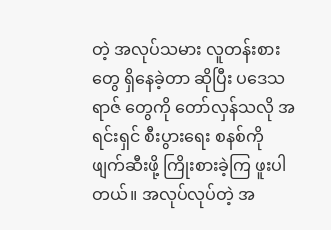တဲ့ အလုပ်သမား လူတန်းစားတွေ ရှိနေခဲ့တာ ဆိုပြီး ပဒေသရာဇ် တွေကို တော်လှန်သလို အရင်းရှင် စီးပွားရေး စနစ်ကို ဖျက်ဆီးဖို့ ကြိုးစားခဲ့ကြ ဖူးပါတယ်။ အလုပ်လုပ်တဲ့ အ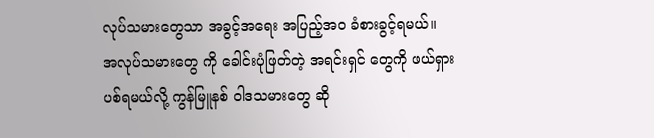လုပ်သမားတွေသာ အခွင့်အရေး အပြည့်အဝ ခံစားခွင့်ရမယ်။ အလုပ်သမားတွေ ကို ခေါင်းပုံဖြတ်တဲ့ အရင်းရှင် တွေကို ဖယ်ရှား ပစ်ရမယ်လို့ ကွန်မြူနစ် ဝါဒသမားတွေ ဆို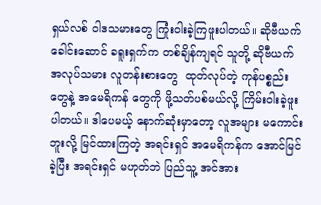ရှယ်လစ် ဝါဒသမားတွေ ကြုံးဝါးခဲ့ကြဖူးပါတယ်။ ဆိုဗီယက် ခေါင်းဆောင် ခရူးရှက်က တစ်ချိန်ကျရင် သူတို့ ဆိုဗီယက် အလုပ်သမား လူတန်းစားတွေ  ထုတ်လုပ်တဲ့ ကုန်ပစ္စည်းတွေနဲ့ အမေရိကန် တွေကို ဖို့သတ်ပစ်မယ်လို့ ကြိမ်းဝါးခဲ့ဖူး ပါတယ်။ ဒါပေမယ့် နောက်ဆုံးမှာတော့ လူအများ မကောင်းဘူးလို့ မြင်ထားကြတဲ့ အရင်းရှင် အမေရိကန်က အောင်မြင်ခဲ့ပြီး အရင်းရှင် မဟုတ်ဘဲ ပြည်သူ့ အင်အား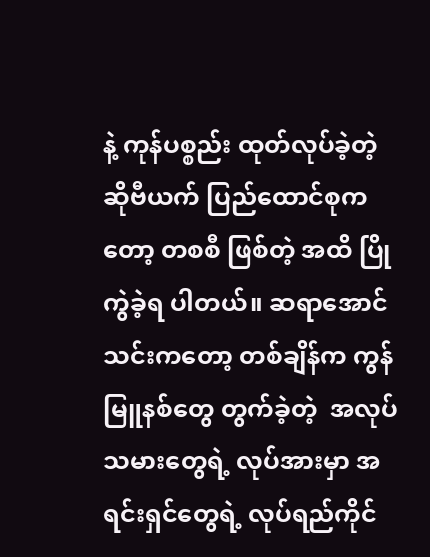နဲ့ ကုန်ပစ္စည်း ထုတ်လုပ်ခဲ့တဲ့ ဆိုဗီယက် ပြည်ထောင်စုကတော့ တစစီ ဖြစ်တဲ့ အထိ ပြိုကွဲခဲ့ရ ပါတယ်။ ဆရာအောင်သင်းကတော့ တစ်ချိန်က ကွန်မြူနစ်တွေ တွက်ခဲ့တဲ့  အလုပ်သမားတွေရဲ့ လုပ်အားမှာ အရင်းရှင်တွေရဲ့ လုပ်ရည်ကိုင်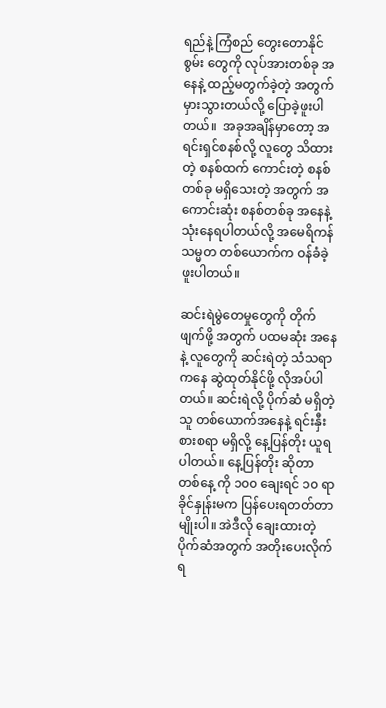ရည်နဲ့ ကြံစည် တွေးတောနိုင်စွမ်း တွေကို လုပ်အားတစ်ခု အနေနဲ့ ထည့်မတွက်ခဲ့တဲ့ အတွက် မှားသွားတယ်လို့ ပြောခဲ့ဖူးပါတယ်။  အခုအချိန်မှာတော့ အရင်းရှင်စနစ်လို့ လူတွေ သိထားတဲ့ စနစ်ထက် ကောင်းတဲ့ စနစ် တစ်ခု မရှိသေးတဲ့ အတွက် အကောင်းဆုံး စနစ်တစ်ခု အနေနဲ့ သုံးနေရပါတယ်လို့ အမေရိကန် သမ္မတ တစ်ယောက်က ဝန်ခံခဲ့ဖူးပါတယ်။

ဆင်းရဲမွဲတေမှုတွေကို တိုက်ဖျက်ဖို့ အတွက် ပထမဆုံး အနေနဲ့ လူတွေကို ဆင်းရဲတဲ့ သံသရာကနေ ဆွဲထုတ်နိုင်ဖို့ လိုအပ်ပါတယ်။ ဆင်းရဲလို့ ပိုက်ဆံ မရှိတဲ့သူ တစ်ယောက်အနေနဲ့ ရင်းနှီးစားစရာ မရှိလို့ နေ့ပြန်တိုး ယူရပါတယ်။ နေ့ပြန်တိုး ဆိုတာ တစ်နေ့ ကို ၁၀၀ ချေးရင် ၁၀ ရာခိုင်နှုန်းမက ပြန်ပေးရတတ်တာ မျိုးပါ။ အဲဒီလို ချေးထားတဲ့ ပိုက်ဆံအတွက် အတိုးပေးလိုက်ရ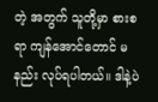တဲ့ အတွက် သူတို့မှာ စားစရာ ကျန်အောင်တောင် မနည်း လုပ်ရပါတယ်။ ဒါနဲ့ပဲ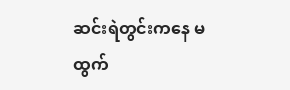ဆင်းရဲတွင်းကနေ မထွက်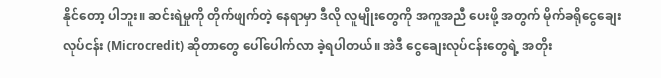နိုင်တော့ ပါဘူး။ ဆင်းရဲမှုကို တိုက်ဖျက်တဲ့ နေရာမှာ ဒီလို လူမျိုးတွေကို အကူအညီ ပေးဖို့ အတွက် မိုက်ခရိုငွေချေးလုပ်ငန်း (Microcredit) ဆိုတာတွေ ပေါ်ပေါက်လာ ခဲ့ရပါတယ်။ အဲဒီ ငွေချေးလုပ်ငန်းတွေရဲ့ အတိုး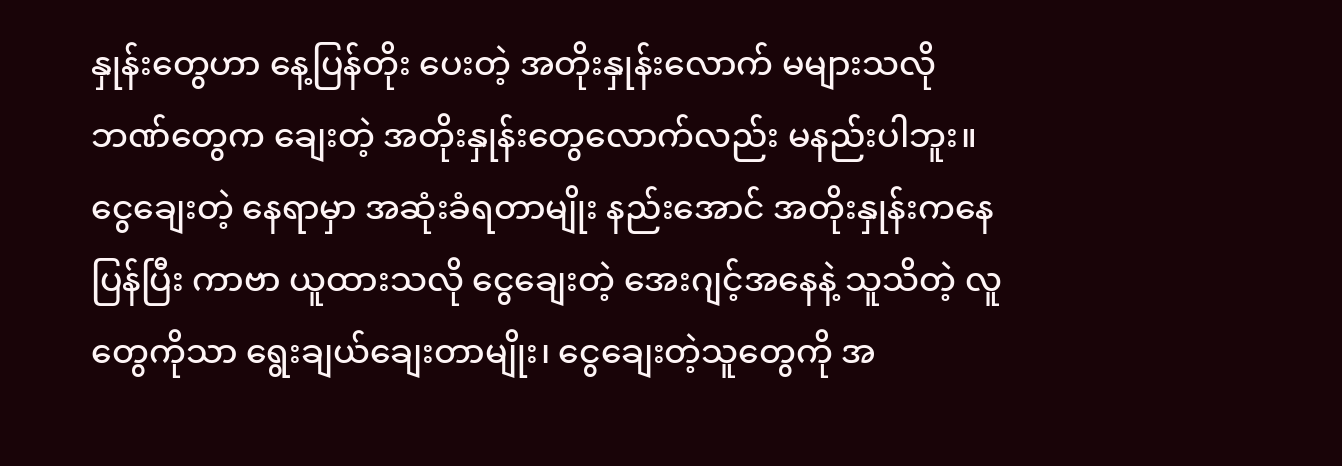နှုန်းတွေဟာ နေ့ပြန်တိုး ပေးတဲ့ အတိုးနှုန်းလောက် မများသလို ဘဏ်တွေက ချေးတဲ့ အတိုးနှုန်းတွေလောက်လည်း မနည်းပါဘူး။ ငွေချေးတဲ့ နေရာမှာ အဆုံးခံရတာမျိုး နည်းအောင် အတိုးနှုန်းကနေ ပြန်ပြီး ကာဗာ ယူထားသလို ငွေချေးတဲ့ အေးဂျင့်အနေနဲ့ သူသိတဲ့ လူတွေကိုသာ ရွေးချယ်ချေးတာမျိုး၊ ငွေချေးတဲ့သူတွေကို အ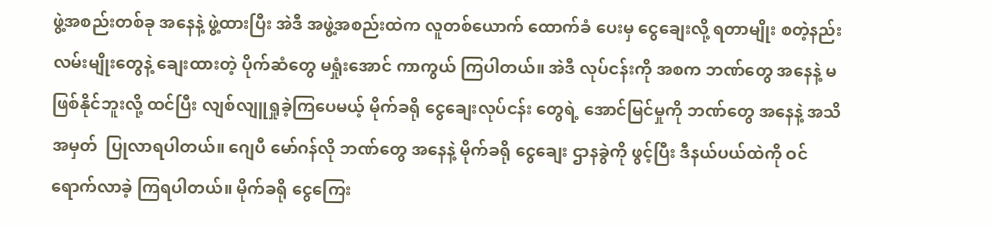ဖွဲ့အစည်းတစ်ခု အနေနဲ့ ဖွဲ့ထားပြီး အဲဒီ အဖွဲ့အစည်းထဲက လူတစ်ယောက် ထောက်ခံ ပေးမှ ငွေချေးလို့ ရတာမျိုး စတဲ့နည်းလမ်းမျိုးတွေနဲ့ ချေးထားတဲ့ ပိုက်ဆံတွေ မရှုံးအောင် ကာကွယ် ကြပါတယ်။ အဲဒီ လုပ်ငန်းကို အစက ဘဏ်တွေ အနေနဲ့ မဖြစ်နိုင်ဘူးလို့ ထင်ပြီး လျစ်လျူရှုခဲ့ကြပေမယ့် မိုက်ခရို ငွေချေးလုပ်ငန်း တွေရဲ့ အောင်မြင်မှုကို ဘဏ်တွေ အနေနဲ့ အသိအမှတ်  ပြုလာရပါတယ်။ ဂျေပီ မော်ဂန်လို ဘဏ်တွေ အနေနဲ့ မိုက်ခရို ငွေချေး ဌာနခွဲကို ဖွင့်ပြီး ဒီနယ်ပယ်ထဲကို ဝင်ရောက်လာခဲ့ ကြရပါတယ်။ မိုက်ခရို ငွေကြေး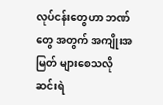လုပ်ငန်းတွေဟာ ဘဏ်တွေ အတွက် အကျိုးအမြတ် များစေသလို ဆင်းရဲ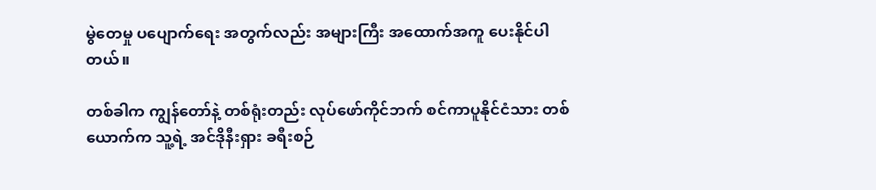မွဲတေမှု ပပျောက်ရေး အတွက်လည်း အများကြီး အထောက်အကူ ပေးနိုင်ပါတယ်။

တစ်ခါက ကျွန်တော်နဲ့ တစ်ရုံးတည်း လုပ်ဖော်ကိုင်ဘက် စင်ကာပူနိုင်ငံသား တစ်ယောက်က သူ့ရဲ့ အင်ဒိုနီးရှား ခရီးစဉ်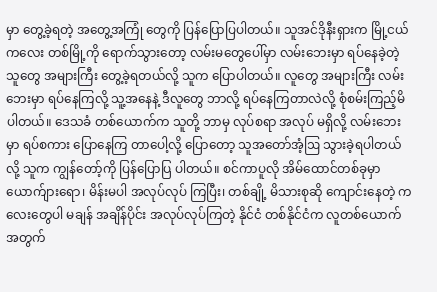မှာ တွေ့ခဲ့ရတဲ့ အတွေ့အကြုံ တွေကို ပြန်ပြောပြပါတယ်။ သူအင်ဒိုနီးရှားက မြို့ငယ်ကလေး တစ်မြို့ကို ရောက်သွားတော့ လမ်းမတွေပေါ်မှာ လမ်းဘေးမှာ ရပ်နေခဲ့တဲ့ သူတွေ အများကြီး တွေ့ခဲ့ရတယ်လို့ သူက ပြောပါတယ်။ လူတွေ အများကြီး လမ်းဘေးမှာ ရပ်နေကြလို့ သူ့အနေနဲ့ ဒီလူတွေ ဘာလို့ ရပ်နေကြတာလဲလို့ စုံစမ်းကြည့်မိပါတယ်။ ဒေသခံ တစ်ယောက်က သူတို့ ဘာမှ လုပ်စရာ အလုပ် မရှိလို့ လမ်းဘေးမှာ ရပ်စကား ပြောနေကြ တာပေါ့လို့ ပြောတော့ သူအတော်အံ့ဩ သွားခဲ့ရပါတယ် လို့ သူက ကျွန်တော့်ကို ပြန်ပြောပြ ပါတယ်။ စင်ကာပူလို အိမ်ထောင်တစ်ခုမှာ ယောက်ျားရော၊ မိန်းမပါ အလုပ်လုပ် ကြပြီး၊ တစ်ချို့ မိသားစုဆို ကျောင်းနေတဲ့ ကလေးတွေပါ မချန် အချိန်ပိုင်း အလုပ်လုပ်ကြတဲ့ နိုင်ငံ တစ်နိုင်ငံက လူတစ်ယောက် အတွက်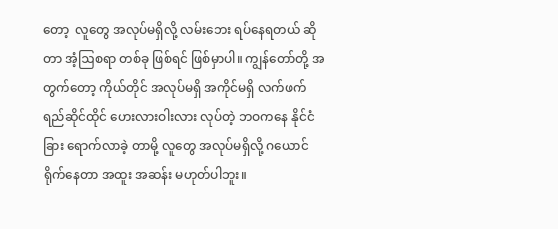တော့  လူတွေ အလုပ်မရှိလို့ လမ်းဘေး ရပ်နေရတယ် ဆိုတာ အံ့ဩစရာ တစ်ခု ဖြစ်ရင် ဖြစ်မှာပါ။ ကျွန်တော်တို့ အတွက်တော့ ကိုယ်တိုင် အလုပ်မရှိ အကိုင်မရှိ လက်ဖက်ရည်ဆိုင်ထိုင် ဟေးလားဝါးလား လုပ်တဲ့ ဘဝကနေ နိုင်ငံခြား ရောက်လာခဲ့ တာမို့ လူတွေ အလုပ်မရှိလို့ ဂယောင် ရိုက်နေတာ အထူး အဆန်း မဟုတ်ပါဘူး။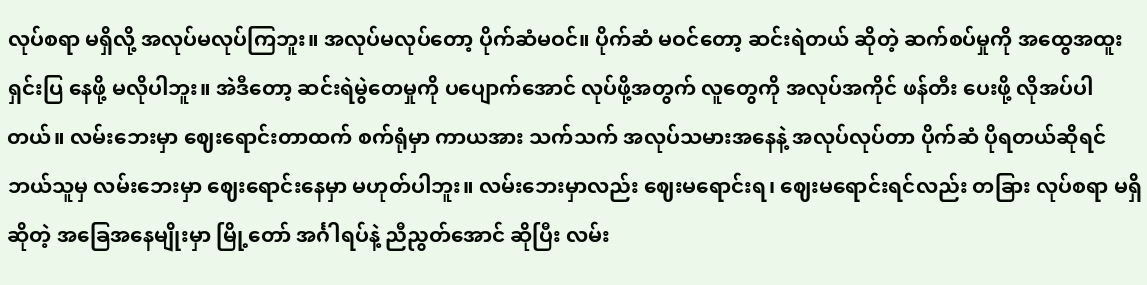လုပ်စရာ မရှိလို့ အလုပ်မလုပ်ကြဘူး။ အလုပ်မလုပ်တော့ ပိုက်ဆံမဝင်။ ပိုက်ဆံ မဝင်တော့ ဆင်းရဲတယ် ဆိုတဲ့ ဆက်စပ်မှုကို အထွေအထူး ရှင်းပြ နေဖို့ မလိုပါဘူး။ အဲဒီတော့ ဆင်းရဲမွဲတေမှုကို ပပျောက်အောင် လုပ်ဖို့အတွက် လူတွေကို အလုပ်အကိုင် ဖန်တီး ပေးဖို့ လိုအပ်ပါတယ်။ လမ်းဘေးမှာ ဈေးရောင်းတာထက် စက်ရုံမှာ ကာယအား သက်သက် အလုပ်သမားအနေနဲ့ အလုပ်လုပ်တာ ပိုက်ဆံ ပိုရတယ်ဆိုရင် ဘယ်သူမှ လမ်းဘေးမှာ ဈေးရောင်းနေမှာ မဟုတ်ပါဘူး။ လမ်းဘေးမှာလည်း ဈေးမရောင်းရ၊ ဈေးမရောင်းရင်လည်း တခြား လုပ်စရာ မရှိဆိုတဲ့ အခြေအနေမျိုးမှာ မြို့တော် အင်္ဂါရပ်နဲ့ ညီညွတ်အောင် ဆိုပြီး လမ်း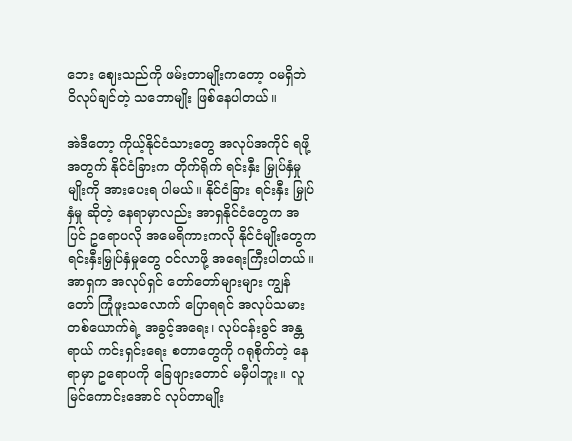ဘေး ဈေးသည်ကို ဖမ်းတာမျိုးကတော့ ဝမရှိဘဲ ဝိလုပ်ချင်တဲ့ သဘောမျိုး ဖြစ်နေပါတယ်။

အဲဒီတော့ ကိုယ့်နိုင်ငံသားတွေ အလုပ်အကိုင် ရဖို့ အတွက် နိုင်ငံခြားက တိုက်ရိုက် ရင်းနှီး မြှုပ်နှံမှု မျိုးကို အားပေးရ ပါမယ်။ နိုင်ငံခြား ရင်းနှီး မြှုပ်နှံမှု ဆိုတဲ့ နေရာမှာလည်း အာရှနိုင်ငံတွေက အပြင် ဥရောပလို အမေရိကားကလို နိုင်ငံမျိုးတွေက ရင်းနှီးမြှုပ်နှံမှုတွေ ဝင်လာဖို့ အရေးကြီးပါတယ်။ အာရှက အလုပ်ရှင် တော်တော်များများ ကျွန်တော် ကြုံဖူးသလောက် ပြောရရင် အလုပ်သမား တစ်ယောက်ရဲ့ အခွင့်အရေး၊ လုပ်ငန်းခွင် အန္တရာယ် ကင်းရှင်းရေး စတာတွေကို ဂရုစိုက်တဲ့ နေရာမှာ ဥရောပကို ခြေဖျားတောင် မမှီပါဘူး။ လူမြင်ကောင်းအောင် လုပ်တာမျိုး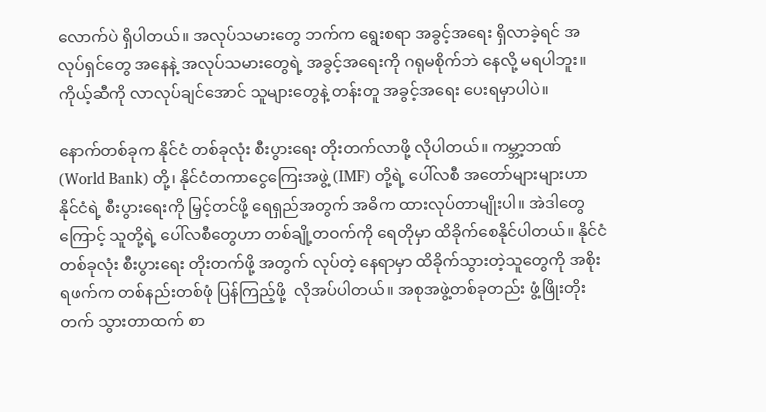လောက်ပဲ ရှိပါတယ်။ အလုပ်သမားတွေ ဘက်က ရွေးစရာ အခွင့်အရေး ရှိလာခဲ့ရင် အလုပ်ရှင်တွေ အနေနဲ့ အလုပ်သမားတွေရဲ့ အခွင့်အရေးကို ဂရုမစိုက်ဘဲ နေလို့ မရပါဘူး။ ကိုယ့်ဆီကို လာလုပ်ချင်အောင် သူများတွေနဲ့ တန်းတူ အခွင့်အရေး ပေးရမှာပါပဲ။

နောက်တစ်ခုက နိုင်ငံ တစ်ခုလုံး စီးပွားရေး တိုးတက်လာဖို့ လိုပါတယ်။ ကမ္ဘာ့ဘဏ် (World Bank) တို့၊ နိုင်ငံတကာငွေကြေးအဖွဲ့ (IMF) တို့ရဲ့ ပေါ်လစီ အတော်များများဟာ နိုင်ငံရဲ့ စီးပွားရေးကို မြှင့်တင်ဖို့ ရေရှည်အတွက် အဓိက ထားလုပ်တာမျိုးပါ။ အဲဒါတွေကြောင့် သူတို့ရဲ့ ပေါ်လစီတွေဟာ တစ်ချို့တဝက်ကို ရေတိုမှာ ထိခိုက်စေနိုင်ပါတယ်။ နိုင်ငံတစ်ခုလုံး စီးပွားရေး တိုးတက်ဖို့ အတွက် လုပ်တဲ့ နေရာမှာ ထိခိုက်သွားတဲ့သူတွေကို အစိုးရဖက်က တစ်နည်းတစ်ဖုံ ပြန်ကြည့်ဖို့  လိုအပ်ပါတယ်။ အစုအဖွဲ့တစ်ခုတည်း ဖွံ့ဖြိုးတိုးတက် သွားတာထက် စာ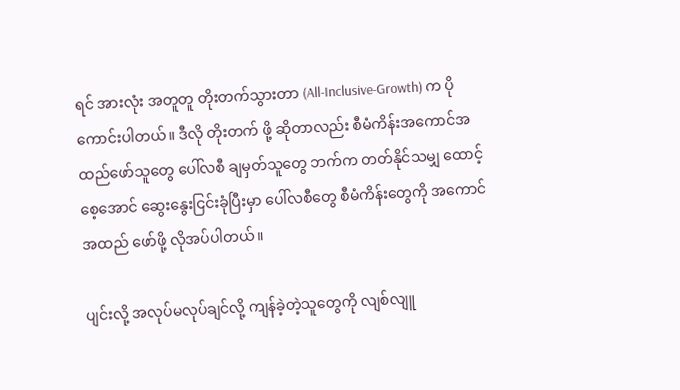ရင် အားလုံး အတူတူ တိုးတက်သွားတာ (All-Inclusive-Growth) က ပိုကောင်းပါတယ်။ ဒီလို တိုးတက် ဖို့ ဆိုတာလည်း စီမံကိန်းအကောင်အထည်ဖော်သူတွေ ပေါ်လစီ ချမှတ်သူတွေ ဘက်က တတ်နိုင်သမျှ ထောင့်စေ့အောင် ဆွေးနွေးငြင်းခုံပြီးမှာ ပေါ်လစီတွေ စီမံကိန်းတွေကို အကောင်အထည် ဖော်ဖို့ လိုအပ်ပါတယ်။

ပျင်းလို့ အလုပ်မလုပ်ချင်လို့ ကျန်ခဲ့တဲ့သူတွေကို လျစ်လျူ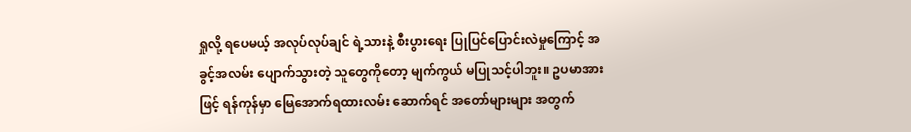ရှုလို့ ရပေမယ့် အလုပ်လုပ်ချင် ရဲ့သားနဲ့ စီးပွားရေး ပြုပြင်ပြောင်းလဲမှုကြောင့် အခွင့်အလမ်း ပျောက်သွားတဲ့ သူတွေကိုတော့ မျက်ကွယ် မပြုသင့်ပါဘူး။ ဥပမာအားဖြင့် ရန်ကုန်မှာ မြေအောက်ရထားလမ်း ဆောက်ရင် အတော်များများ အတွက်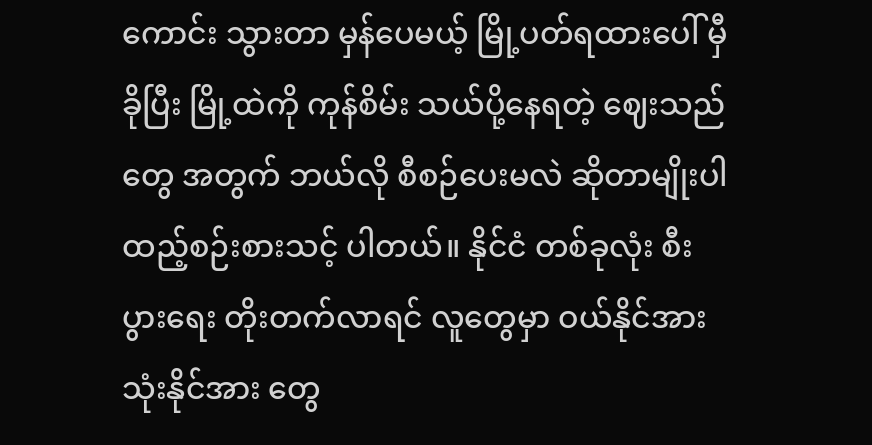ကောင်း သွားတာ မှန်ပေမယ့် မြို့ပတ်ရထားပေါ် မှီခိုပြီး မြို့ထဲကို ကုန်စိမ်း သယ်ပို့နေရတဲ့ ဈေးသည် တွေ အတွက် ဘယ်လို စီစဉ်ပေးမလဲ ဆိုတာမျိုးပါ ထည့်စဉ်းစားသင့် ပါတယ်။ နိုင်ငံ တစ်ခုလုံး စီးပွားရေး တိုးတက်လာရင် လူတွေမှာ ဝယ်နိုင်အား သုံးနိုင်အား တွေ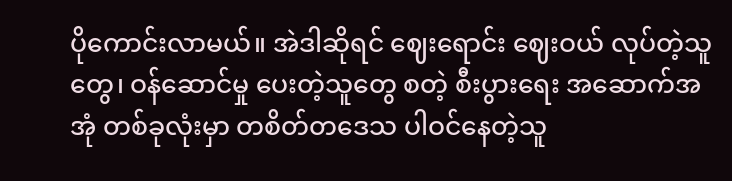ပိုကောင်းလာမယ်။ အဲဒါဆိုရင် ဈေးရောင်း ဈေးဝယ် လုပ်တဲ့သူတွေ၊ ဝန်ဆောင်မှု ပေးတဲ့သူတွေ စတဲ့ စီးပွားရေး အဆောက်အအုံ တစ်ခုလုံးမှာ တစိတ်တဒေသ ပါဝင်နေတဲ့သူ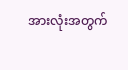အားလုံးအတွက်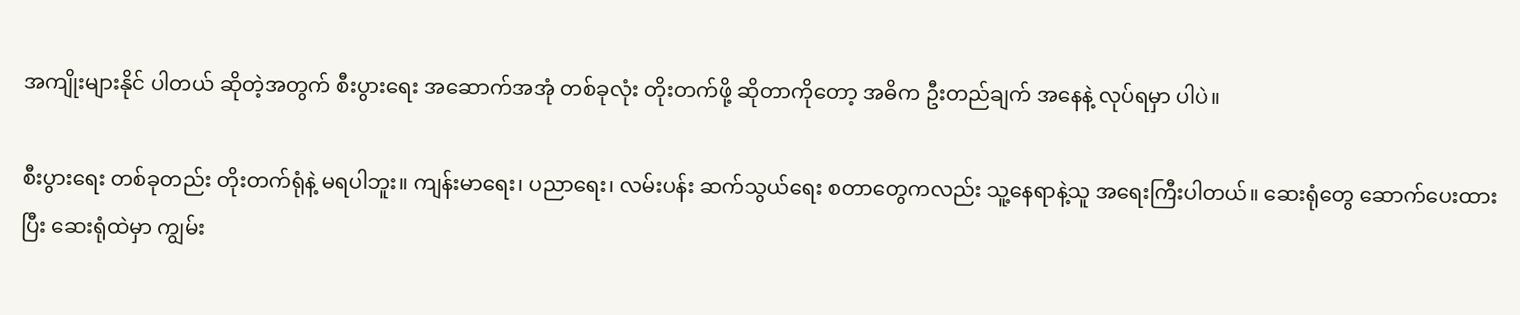အကျိုးများနိုင် ပါတယ် ဆိုတဲ့အတွက် စီးပွားရေး အဆောက်အအုံ တစ်ခုလုံး တိုးတက်ဖို့ ဆိုတာကိုတော့ အဓိက ဦးတည်ချက် အနေနဲ့ လုပ်ရမှာ ပါပဲ။

စီးပွားရေး တစ်ခုတည်း တိုးတက်ရုံနဲ့ မရပါဘူး။ ကျန်းမာရေး၊ ပညာရေး၊ လမ်းပန်း ဆက်သွယ်ရေး စတာတွေကလည်း သူ့နေရာနဲ့သူ အရေးကြီးပါတယ်။ ဆေးရုံတွေ ဆောက်ပေးထားပြီး ဆေးရုံထဲမှာ ကျွမ်း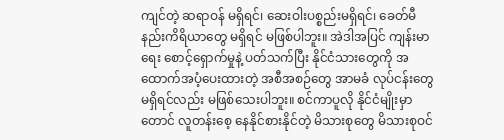ကျင်တဲ့ ဆရာဝန် မရှိရင်၊ ဆေးဝါးပစ္စည်းမရှိရင်၊ ခေတ်မီ နည်းကိရိယာတွေ မရှိရင် မဖြစ်ပါဘူး။ အဲဒါအပြင် ကျန်းမာရေး စောင့်ရှောက်မှုနဲ့ ပတ်သက်ပြီး နိုင်ငံသားတွေကို အထောက်အပံ့ပေးထားတဲ့ အစီအစဉ်တွေ အာမခံ လုပ်ငန်းတွေ မရှိရင်လည်း မဖြစ်သေးပါဘူး။ စင်ကာပူလို နိုင်ငံမျိုးမှာတောင် လူတန်းစေ့ နေနိုင်စားနိုင်တဲ့ မိသားစုတွေ မိသားစုဝင်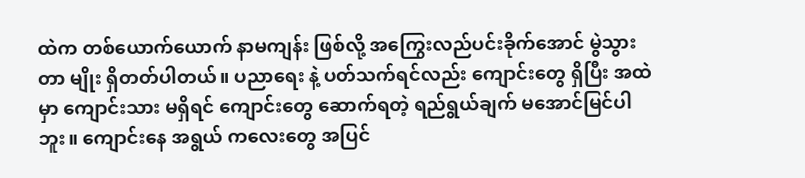ထဲက တစ်ယောက်ယောက် နာမကျန်း ဖြစ်လို့ အကြွေးလည်ပင်းခိုက်အောင် မွဲသွားတာ မျိုး ရှိတတ်ပါတယ်။ ပညာရေး နဲ့ ပတ်သက်ရင်လည်း ကျောင်းတွေ ရှိပြီး အထဲမှာ ကျောင်းသား မရှိရင် ကျောင်းတွေ ဆောက်ရတဲ့ ရည်ရွယ်ချက် မအောင်မြင်ပါဘူး။ ကျောင်းနေ အရွယ် ကလေးတွေ အပြင်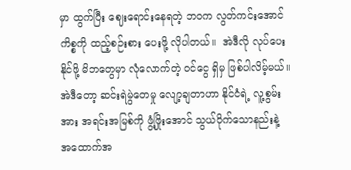မှာ ထွက်ပြီး ဈေးရောင်းနေရတဲ့ ဘဝက လွတ်ကင်းအောင် ကိစ္စကို ထည့်စဉ်းစား ပေးဖို့ လိုပါတယ်။  အဲဒီလို လုပ်ပေးနိုင်ဖို့ မိဘတွေမှာ လုံလောက်တဲ့ ဝင်ငွေ ရှိမှ ဖြစ်ပါလိမ့်မယ်။ အဲဒီတော့ ဆင်းရဲမွဲတေမှု လျော့ချတာဟာ နိုင်ငံရဲ့ လူ့စွမ်းအား အရင်းအမြစ်ကို ဖွံ့ဖြိုးအောင် သွယ်ဝိုက်သောနည်းနဲ့ အထောက်အ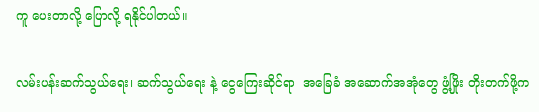ကူ ပေးတာလို့ ပြောလို့ ရနိုင်ပါတယ်။

လမ်းပန်းဆက်သွယ်ရေး၊ ဆက်သွယ်ရေး နဲ့ ငွေကြေးဆိုင်ရာ  အခြေခံ အဆောက်အအုံတွေ ဖွံ့ဖြိုး တိုးတက်ဖို့က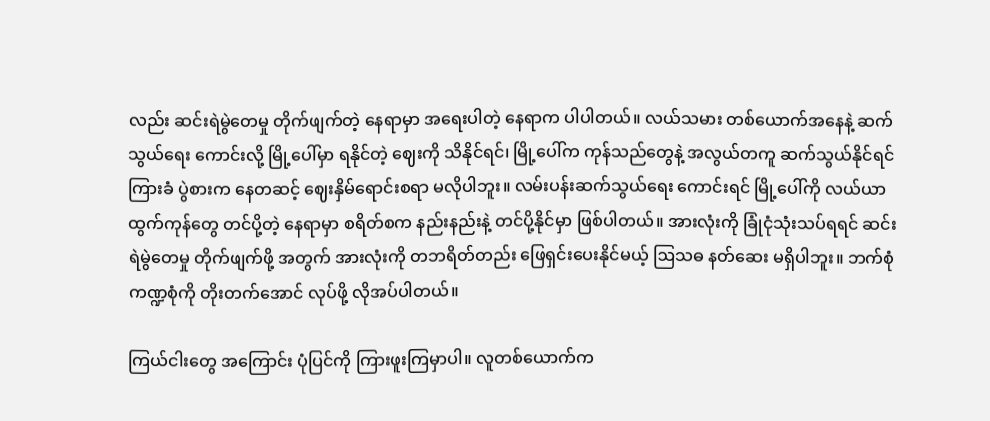လည်း ဆင်းရဲမွဲတေမှု တိုက်ဖျက်တဲ့ နေရာမှာ အရေးပါတဲ့ နေရာက ပါပါတယ်။ လယ်သမား တစ်ယောက်အနေနဲ့ ဆက်သွယ်ရေး ကောင်းလို့ မြို့ပေါ်မှာ ရနိုင်တဲ့ ဈေးကို သိနိုင်ရင်၊ မြို့ပေါ်က ကုန်သည်တွေနဲ့ အလွယ်တကူ ဆက်သွယ်နိုင်ရင် ကြားခံ ပွဲစားက နေတဆင့် ဈေးနှိမ်ရောင်းစရာ မလိုပါဘူး။ လမ်းပန်းဆက်သွယ်ရေး ကောင်းရင် မြို့ပေါ်ကို လယ်ယာထွက်ကုန်တွေ တင်ပို့တဲ့ နေရာမှာ စရိတ်စက နည်းနည်းနဲ့ တင်ပို့နိုင်မှာ ဖြစ်ပါတယ်။ အားလုံးကို ခြုံငုံသုံးသပ်ရရင် ဆင်းရဲမွဲတေမှု တိုက်ဖျက်ဖို့ အတွက် အားလုံးကို တဘရိတ်တည်း ဖြေရှင်းပေးနိုင်မယ့် ဩသဓ နတ်ဆေး မရှိပါဘူး။ ဘက်စုံကဏ္ဍစုံကို တိုးတက်အောင် လုပ်ဖို့ လိုအပ်ပါတယ်။

ကြယ်ငါးတွေ အကြောင်း ပုံပြင်ကို ကြားဖူးကြမှာပါ။ လူတစ်ယောက်က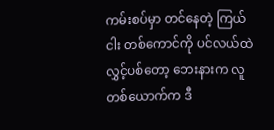ကမ်းစပ်မှာ တင်နေတဲ့ ကြယ်ငါး တစ်ကောင်ကို ပင်လယ်ထဲ လွှင့်ပစ်တော့ ဘေးနားက လူတစ်ယောက်က ဒီ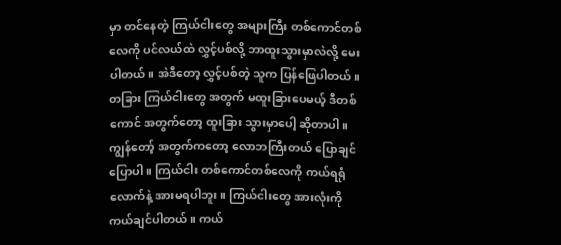မှာ တင်နေတဲ့ ကြယ်ငါးတွေ အများကြီး တစ်ကောင်တစ်လေကို ပင်လယ်ထဲ လွှင့်ပစ်လို့ ဘာထူးသွားမှာလဲလို့ မေးပါတယ်။ အဲဒီတော့ လွှင့်ပစ်တဲ့ သူက ပြန်ဖြေပါတယ်။ တခြား ကြယ်ငါးတွေ အတွက် မထူးခြားပေမယ့် ဒီတစ်ကောင် အတွက်တော့ ထူးခြား သွားမှာပေါ့ ဆိုတာပါ။ ကျွန်တော့် အတွက်ကတော့ လောဘကြီးတယ် ပြောချင် ပြောပါ။ ကြယ်ငါး တစ်ကောင်တစ်လေကို ကယ်ရရုံလောက်နဲ့ အားမရပါဘူး။ ကြယ်ငါးတွေ အားလုံးကို ကယ်ချင်ပါတယ်။ ကယ်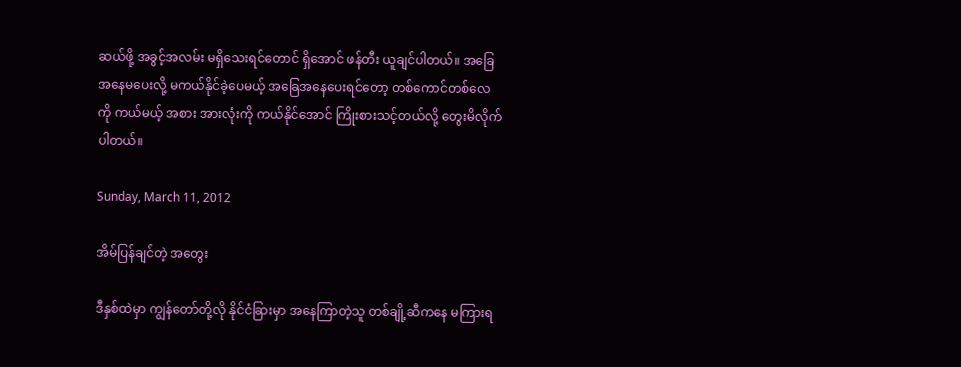ဆယ်ဖို့ အခွင့်အလမ်း မရှိသေးရင်တောင် ရှိအောင် ဖန်တီး ယူချင်ပါတယ်။ အခြေအနေမပေးလို့ မကယ်နိုင်ခဲ့ပေမယ့် အခြေအနေပေးရင်တော့ တစ်ကောင်တစ်လေကို ကယ်မယ့် အစား အားလုံးကို ကယ်နိုင်အောင် ကြိုးစားသင့်တယ်လို့ တွေးမိလိုက်ပါတယ်။

Sunday, March 11, 2012

အိမ်ပြန်ချင်တဲ့ အတွေး

ဒီနှစ်ထဲမှာ ကျွန်တော်တို့လို နိုင်ငံခြားမှာ အနေကြာတဲ့သူ တစ်ချို့ဆီကနေ မကြားရ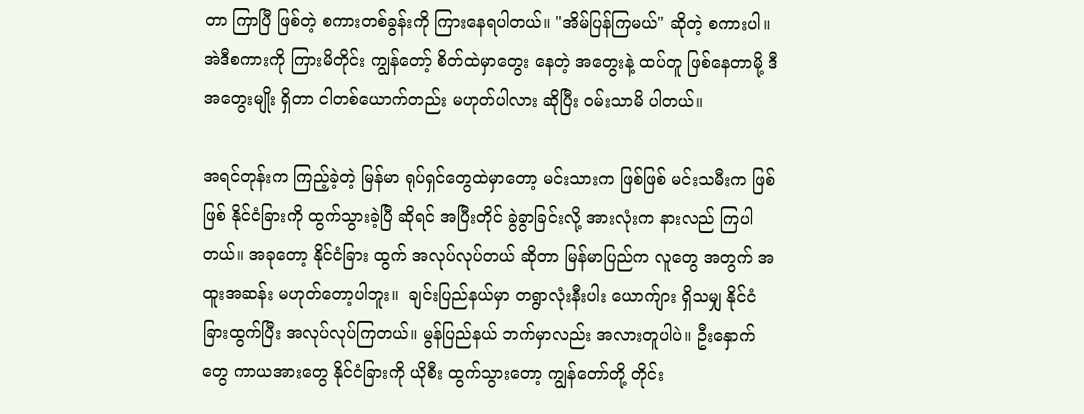တာ ကြာပြီ ဖြစ်တဲ့ စကားတစ်ခွန်းကို ကြားနေရပါတယ်။ "အိမ်ပြန်ကြမယ်" ဆိုတဲ့ စကားပါ။ အဲဒီစကားကို ကြားမိတိုင်း ကျွန်တော့် စိတ်ထဲမှာတွေး နေတဲ့ အတွေးနဲ့ ထပ်တူ ဖြစ်နေတာမို့ ဒီအတွေးမျိုး ရှိတာ ငါတစ်ယောက်တည်း မဟုတ်ပါလား ဆိုပြီး ဝမ်းသာမိ ပါတယ်။

အရင်တုန်းက ကြည့်ခဲ့တဲ့ မြန်မာ ရုပ်ရှင်တွေထဲမှာတော့ မင်းသားက ဖြစ်ဖြစ် မင်းသမီးက ဖြစ်ဖြစ် နိုင်ငံခြားကို ထွက်သွားခဲ့ပြီ ဆိုရင် အပြီးတိုင် ခွဲခွာခြင်းလို့ အားလုံးက နားလည် ကြပါတယ်။ အခုတော့ နိုင်ငံခြား ထွက် အလုပ်လုပ်တယ် ဆိုတာ မြန်မာပြည်က လူတွေ အတွက် အထူးအဆန်း မဟုတ်တော့ပါဘူး။  ချင်းပြည်နယ်မှာ တရွာလုံးနီးပါး ယောက်ျား ရှိသမျှ နိုင်ငံခြားထွက်ပြီး အလုပ်လုပ်ကြတယ်။ မွန်ပြည်နယ် ဘက်မှာလည်း အလားတူပါပဲ။ ဦးနှောက်တွေ ကာယအားတွေ နိုင်ငံခြားကို ယိုစီး ထွက်သွားတော့ ကျွန်တော်တို့ တိုင်း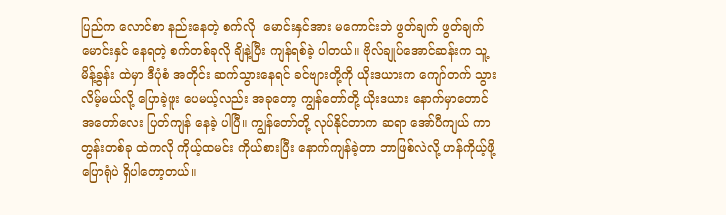ပြည်က လောင်စာ နည်းနေတဲ့ စက်လို  မောင်းနှင်အား မကောင်းဘဲ ဖွတ်ချက် ဖွတ်ချက် မောင်းနှင် နေရတဲ့ စက်တစ်ခုလို ချိနဲ့ပြီး ကျန်ရစ်ခဲ့ ပါတယ်။ ဗိုလ်ချုပ်အောင်ဆန်းက သူ့မိန့်ခွန်း ထဲမှာ ဒီပုံစံ အတိုင်း ဆက်သွားနေရင် ခင်ဗျားတို့ကို ယိုးဒယားက ကျော်တက် သွားလိမ့်မယ်လို့ ပြောခဲ့ဖူး ပေမယ့်လည်း အခုတော့ ကျွန်တော်တို့ ယိုးဒယား နောက်မှာတောင် အတော်လေး ပြတ်ကျန် နေခဲ့ ပါပြီ။ ကျွန်တော်တို့ လုပ်နိုင်တာက ဆရာ အော်ပီကျယ် ကာတွန်းတစ်ခု ထဲကလို ကိုယ့်ထမင်း ကိုယ်စားပြီး နောက်ကျန်ခဲ့တာ ဘာဖြစ်လဲလို့ ဟန်ကိုယ့်ဖို့ ပြောရုံပဲ ရှိပါတော့တယ်။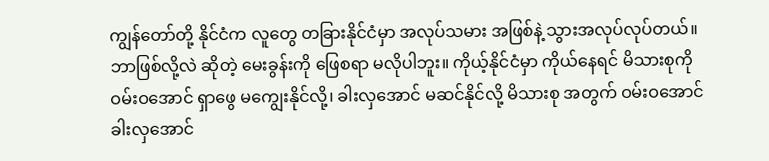ကျွန်တော်တို့ နိုင်ငံက လူတွေ တခြားနိုင်ငံမှာ အလုပ်သမား အဖြစ်နဲ့ သွားအလုပ်လုပ်တယ်။ ဘာဖြစ်လို့လဲ ဆိုတဲ့ မေးခွန်းကို ဖြေစရာ မလိုပါဘူး။ ကိုယ့်နိုင်ငံမှာ ကိုယ်နေရင် မိသားစုကို ဝမ်းဝအောင် ရှာဖွေ မကျွေးနိုင်လို့၊ ခါးလှအောင် မဆင်နိုင်လို့ မိသားစု အတွက် ဝမ်းဝအောင် ခါးလှအောင်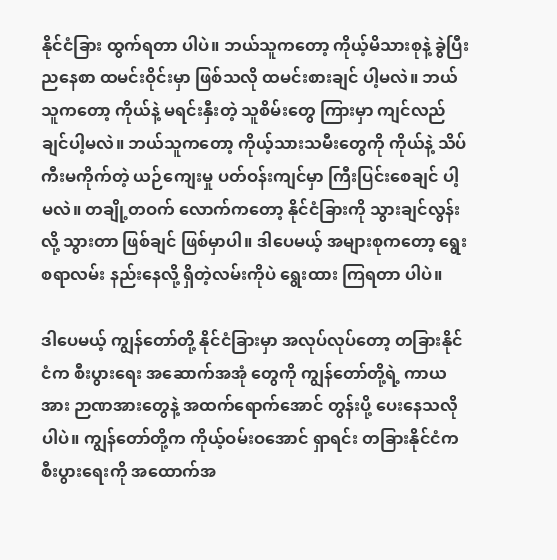နိုင်ငံခြား ထွက်ရတာ ပါပဲ။ ဘယ်သူကတော့ ကိုယ့်မိသားစုနဲ့ ခွဲပြီး ညနေစာ ထမင်းဝိုင်းမှာ ဖြစ်သလို ထမင်းစားချင် ပါ့မလဲ။ ဘယ်သူကတော့ ကိုယ်နဲ့ မရင်းနှီးတဲ့ သူစိမ်းတွေ ကြားမှာ ကျင်လည် ချင်ပါ့မလဲ။ ဘယ်သူကတော့ ကိုယ့်သားသမီးတွေကို ကိုယ်နဲ့ သိပ်ကီးမကိုက်တဲ့ ယဉ်ကျေးမှု ပတ်ဝန်းကျင်မှာ ကြီးပြင်းစေချင် ပါ့မလဲ။ တချို့တဝက် လောက်ကတော့ နိုင်ငံခြားကို သွားချင်လွန်းလို့ သွားတာ ဖြစ်ချင် ဖြစ်မှာပါ။ ဒါပေမယ့် အများစုကတော့ ရွေးစရာလမ်း နည်းနေလို့ ရှိတဲ့လမ်းကိုပဲ ရွေးထား ကြရတာ ပါပဲ။

ဒါပေမယ့် ကျွန်တော်တို့ နိုင်ငံခြားမှာ အလုပ်လုပ်တော့ တခြားနိုင်ငံက စီးပွားရေး အဆောက်အအုံ တွေကို ကျွန်တော်တို့ရဲ့ ကာယအား ဉာဏအားတွေနဲ့ အထက်ရောက်အောင် တွန်းပို့ ပေးနေသလို ပါပဲ။ ကျွန်တော်တို့က ကိုယ့်ဝမ်းဝအောင် ရှာရင်း တခြားနိုင်ငံက စီးပွားရေးကို အထောက်အ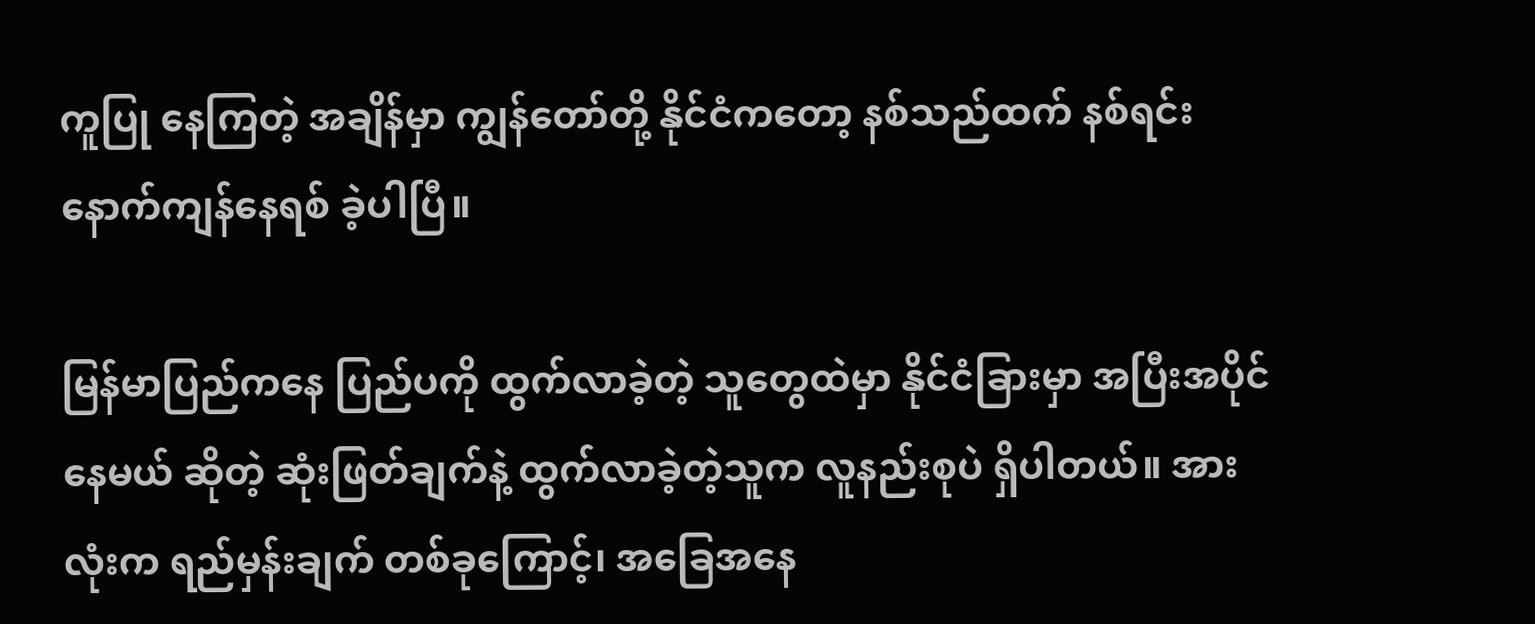ကူပြု နေကြတဲ့ အချိန်မှာ ကျွန်တော်တို့ နိုင်ငံကတော့ နစ်သည်ထက် နစ်ရင်း နောက်ကျန်နေရစ် ခဲ့ပါပြီ။

မြန်မာပြည်ကနေ ပြည်ပကို ထွက်လာခဲ့တဲ့ သူတွေထဲမှာ နိုင်ငံခြားမှာ အပြီးအပိုင် နေမယ် ဆိုတဲ့ ဆုံးဖြတ်ချက်နဲ့ ထွက်လာခဲ့တဲ့သူက လူနည်းစုပဲ ရှိပါတယ်။ အားလုံးက ရည်မှန်းချက် တစ်ခုကြောင့်၊ အခြေအနေ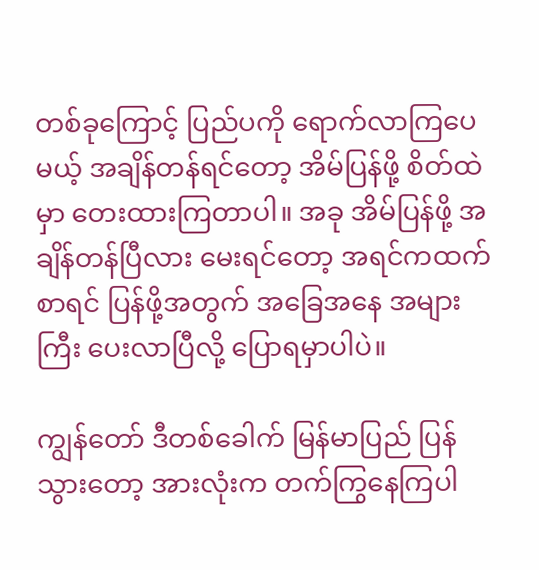တစ်ခုကြောင့် ပြည်ပကို ရောက်လာကြပေမယ့် အချိန်တန်ရင်တော့ အိမ်ပြန်ဖို့ စိတ်ထဲမှာ တေးထားကြတာပါ။ အခု အိမ်ပြန်ဖို့ အချိန်တန်ပြီလား မေးရင်တော့ အရင်ကထက် စာရင် ပြန်ဖို့အတွက် အခြေအနေ အများကြီး ပေးလာပြီလို့ ပြောရမှာပါပဲ။

ကျွန်တော် ဒီတစ်ခေါက် မြန်မာပြည် ပြန်သွားတော့ အားလုံးက တက်ကြွနေကြပါ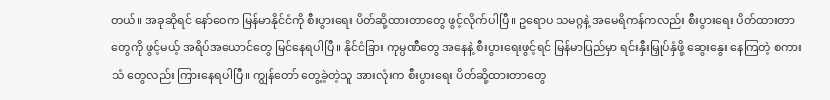တယ်။ အခုဆိုရင် နော်ဝေက မြန်မာနိုင်ငံကို စီးပွားရေး ပိတ်ဆို့ထားတာတွေ ဖွင့်လိုက်ပါပြီ။ ဥရောပ သမဂ္ဂနဲ့ အမေရိကန်ကလည်း စီးပွားရေး ပိတ်ထားတာတွေကို ဖွင့်မယ့် အရိပ်အယောင်တွေ မြင်နေရပါပြီ။ နိုင်ငံခြား ကုမ္ပဏီတွေ အနေနဲ့ စီးပွားရေးဖွင့်ရင် မြန်မာပြည်မှာ ရင်းနှီးမြှုပ်နှံဖို့ ဆွေးနွေး နေကြတဲ့ စကားသံ တွေလည်း ကြားနေရပါပြီ။ ကျွန်တော် တွေ့ခဲ့တဲ့သူ အားလုံးက စီးပွားရေး ပိတ်ဆို့ထားတာတွေ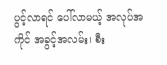ပွင့်လာရင် ပေါ်လာမယ့် အလုပ်အကိုင် အခွင့်အလမ်း၊ စီး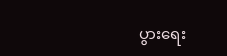ပွားရေး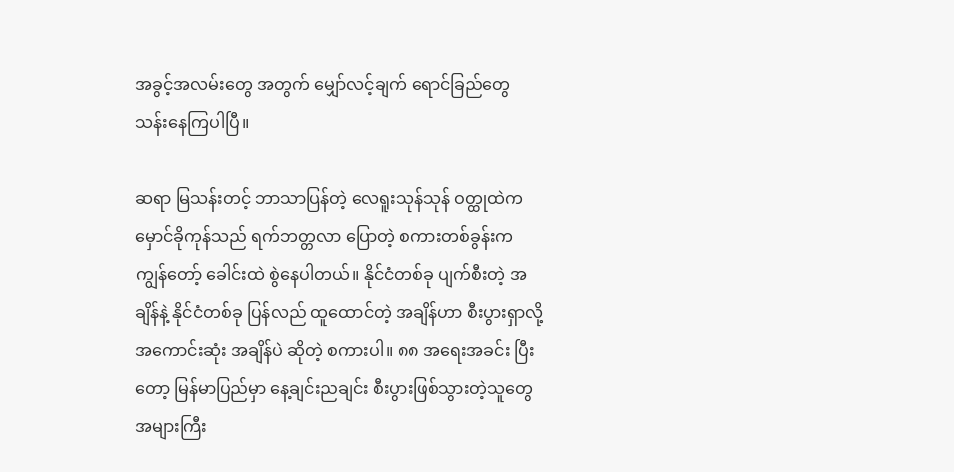အခွင့်အလမ်းတွေ အတွက် မျှော်လင့်ချက် ရောင်ခြည်တွေ သန်းနေကြပါပြီ။

ဆရာ မြသန်းတင့် ဘာသာပြန်တဲ့ လေရူးသုန်သုန် ဝတ္ထုထဲက မှောင်ခိုကုန်သည် ရက်ဘတ္တလာ ပြောတဲ့ စကားတစ်ခွန်းက ကျွန်တော့် ခေါင်းထဲ စွဲနေပါတယ်။ နိုင်ငံတစ်ခု ပျက်စီးတဲ့ အချိန်နဲ့ နိုင်ငံတစ်ခု ပြန်လည် ထူထောင်တဲ့ အချိန်ဟာ စီးပွားရှာလို့ အကောင်းဆုံး အချိန်ပဲ ဆိုတဲ့ စကားပါ။ ၈၈ အရေးအခင်း ပြီးတော့ မြန်မာပြည်မှာ နေ့ချင်းညချင်း စီးပွားဖြစ်သွားတဲ့သူတွေ အများကြီး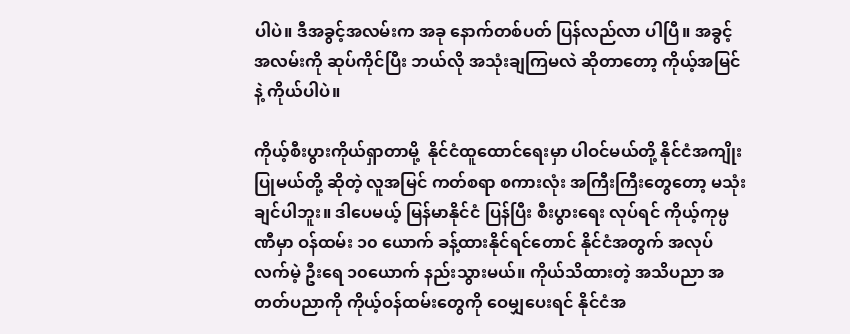ပါပဲ။ ဒီအခွင့်အလမ်းက အခု နောက်တစ်ပတ် ပြန်လည်လာ ပါပြီ။ အခွင့်အလမ်းကို ဆုပ်ကိုင်ပြီး ဘယ်လို အသုံးချကြမလဲ ဆိုတာတော့ ကိုယ့်အမြင်နဲ့ ကိုယ်ပါပဲ။

ကိုယ့်စီးပွားကိုယ်ရှာတာမို့  နိုင်ငံထူထောင်ရေးမှာ ပါဝင်မယ်တို့ နိုင်ငံအကျိုးပြုမယ်တို့ ဆိုတဲ့ လူအမြင် ကတ်စရာ စကားလုံး အကြီးကြီးတွေတော့ မသုံးချင်ပါဘူး။ ဒါပေမယ့် မြန်မာနိုင်ငံ ပြန်ပြီး စီးပွားရေး လုပ်ရင် ကိုယ့်ကုမ္ပဏီမှာ ဝန်ထမ်း ၁၀ ယောက် ခန့်ထားနိုင်ရင်တောင် နိုင်ငံအတွက် အလုပ်လက်မဲ့ ဦးရေ ၁၀ယောက် နည်းသွားမယ်။ ကိုယ်သိထားတဲ့ အသိပညာ အတတ်ပညာကို ကိုယ့်ဝန်ထမ်းတွေကို ဝေမျှပေးရင် နိုင်ငံအ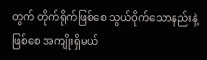တွက် တိုက်ရိုက်ဖြစ်စေ သွယ်ဝိုက်သောနည်းနဲ့ ဖြစ်စေ အကျိုးရှိမယ်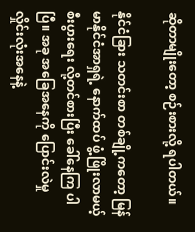ဆိုတာမျိုးတော့ စဉ်းစားလို့ ရပါတယ်။

နိုင်ငံခြား သတင်းစာ တစ်ချို့ကတော့ မြန်မာနိုင်ငံအာရှရဲ့ နောက်ထပ် ဖွံ့ဖြိုးလာမယ့် စီးပွားရေး လို့တင်စားပြီး ခေါ်နေကြ ပါပြီ။ အခု အခြေအနေကို ပြောင်းလဲမှု လှိုင်းလုံးအနေနဲ့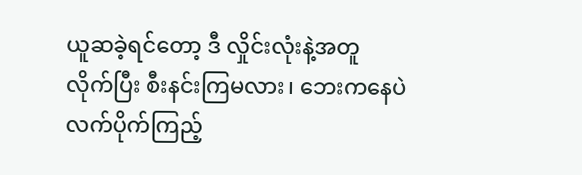ယူဆခဲ့ရင်တော့ ဒီ လှိုင်းလုံးနဲ့အတူ လိုက်ပြီး စီးနင်းကြမလား၊ ဘေးကနေပဲ လက်ပိုက်ကြည့်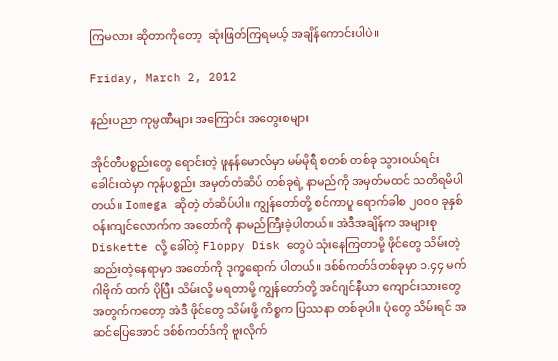ကြမလား ဆိုတာကိုတော့  ဆုံးဖြတ်ကြရမယ့် အချိန်ကောင်းပါပဲ။

Friday, March 2, 2012

နည်းပညာ ကုမ္ပဏီများ အကြောင်း အတွေးစများ

အိုင်တီပစ္စည်းတွေ ရောင်းတဲ့ ဖူနန်မောလ်မှာ မမ်မိုရီ စတစ် တစ်ခု သွားဝယ်ရင်း ခေါင်းထဲမှာ ကုန်ပစ္စည်း အမှတ်တံဆိပ် တစ်ခုရဲ့ နာမည်ကို အမှတ်မထင် သတိရမိပါတယ်။ Iomega ဆိုတဲ့ တံဆိပ်ပါ။ ကျွန်တော်တို့ စင်ကာပူ ရောက်ခါစ ၂၀၀၀ ခုနှစ် ဝန်းကျင်လောက်က အတော်ကို နာမည်ကြီးခဲ့ပါတယ်။ အဲဒီအချိန်က အများစု Diskette လို့ ခေါ်တဲ့ Floppy Disk တွေပဲ သုံးနေကြတာမို့ ဖိုင်တွေ သိမ်းတဲ့ ဆည်းတဲ့နေရာမှာ အတော်ကို ဒုက္ခရောက် ပါတယ်။ ဒစ်စ်ကတ်ဒ်တစ်ခုမှာ ၁.၄၄ မက်ဂါဗိုက် ထက် ပိုပြီး သိမ်းလို့ မရတာမို့ ကျွန်တော်တို့ အင်ဂျင်နီယာ ကျောင်းသားတွေ အတွက်ကတော့ အဲဒီ ဖိုင်တွေ သိမ်းဖို့ ကိစ္စက ပြဿနာ တစ်ခုပါ။ ပုံတွေ သိမ်းရင် အဆင်ပြေအောင် ဒစ်စ်ကတ်ဒ်ကို ဗူးလိုက်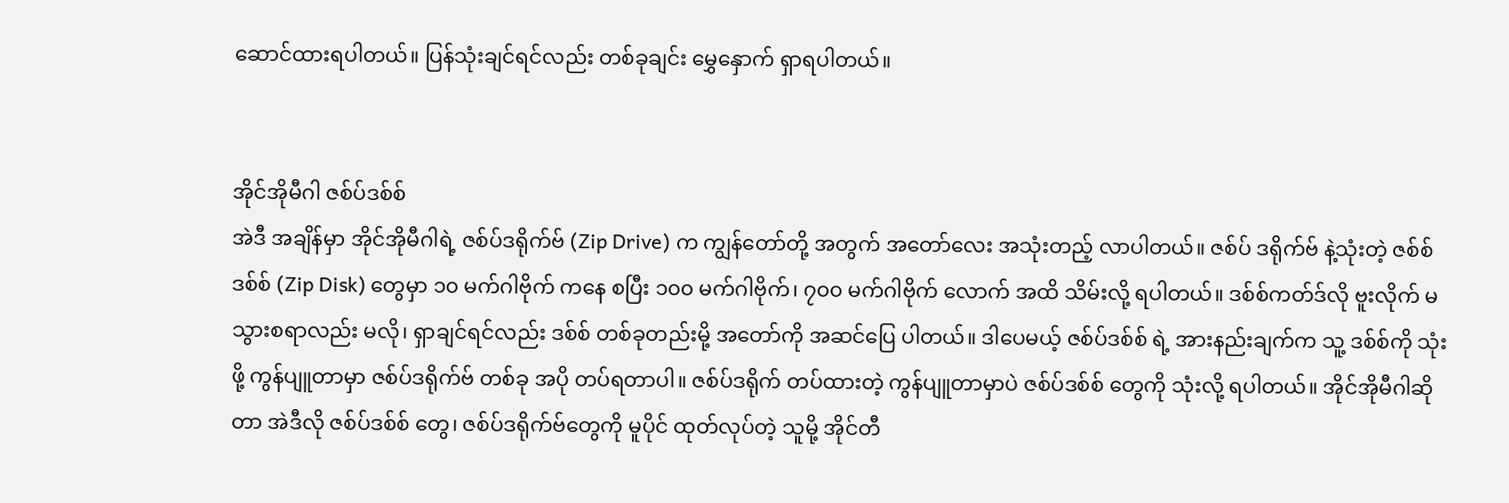ဆောင်ထားရပါတယ်။ ပြန်သုံးချင်ရင်လည်း တစ်ခုချင်း မွှေနှောက် ရှာရပါတယ်။


အိုင်အိုမီဂါ ဇစ်ပ်ဒစ်စ်
အဲဒီ အချိန်မှာ အိုင်အိုမီဂါရဲ့ ဇစ်ပ်ဒရိုက်ဗ် (Zip Drive) က ကျွန်တော်တို့ အတွက် အတော်လေး အသုံးတည့် လာပါတယ်။ ဇစ်ပ် ဒရိုက်ဗ် နဲ့သုံးတဲ့ ဇစ်စ်ဒစ်စ် (Zip Disk) တွေမှာ ၁၀ မက်ဂါဗိုက် ကနေ စပြီး ၁၀၀ မက်ဂါဗိုက်၊ ၇၀၀ မက်ဂါဗိုက် လောက် အထိ သိမ်းလို့ ရပါတယ်။ ဒစ်စ်ကတ်ဒ်လို ဗူးလိုက် မသွားစရာလည်း မလို၊ ရှာချင်ရင်လည်း ဒစ်စ် တစ်ခုတည်းမို့ အတော်ကို အဆင်ပြေ ပါတယ်။ ဒါပေမယ့် ဇစ်ပ်ဒစ်စ် ရဲ့ အားနည်းချက်က သူ့ ဒစ်စ်ကို သုံးဖို့ ကွန်ပျူတာမှာ ဇစ်ပ်ဒရိုက်ဗ် တစ်ခု အပို တပ်ရတာပါ။ ဇစ်ပ်ဒရိုက် တပ်ထားတဲ့ ကွန်ပျူတာမှာပဲ ဇစ်ပ်ဒစ်စ် တွေကို သုံးလို့ ရပါတယ်။ အိုင်အိုမီဂါဆိုတာ အဲဒီလို ဇစ်ပ်ဒစ်စ် တွေ၊ ဇစ်ပ်ဒရိုက်ဗ်တွေကို မူပိုင် ထုတ်လုပ်တဲ့ သူမို့ အိုင်တီ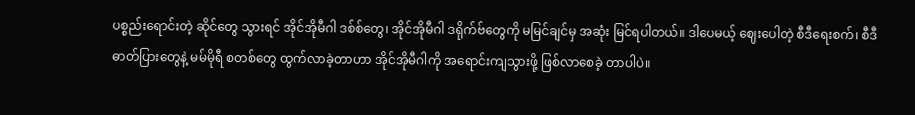ပစ္စည်းရောင်းတဲ့ ဆိုင်တွေ သွားရင် အိုင်အိုမီဂါ ဒစ်စ်တွေ၊ အိုင်အိုမီဂါ ဒရိုက်ဗ်တွေကို မမြင်ချင်မှ အဆုံး မြင်ရပါတယ်။ ဒါပေမယ့် ဈေးပေါတဲ့ စီဒီရေးစက်၊ စီဒီဓာတ်ပြားတွေနဲ့ မမ်မိုရီ စတစ်တွေ ထွက်လာခဲ့တာဟာ အိုင်အိုမီဂါကို အရောင်းကျသွားဖို့ ဖြစ်လာစေခဲ့ တာပါပဲ။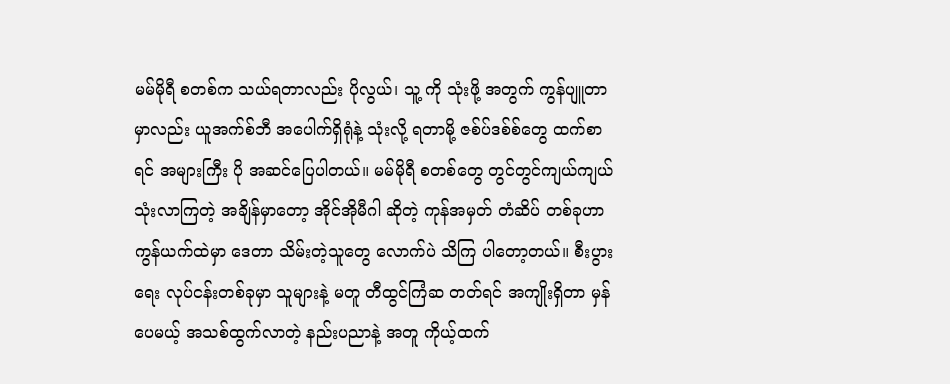မမ်မိုရီ စတစ်က သယ်ရတာလည်း ပိုလွယ်၊ သူ့ ကို သုံးဖို့ အတွက် ကွန်ပျူတာမှာလည်း ယူအက်စ်ဘီ အပေါက်ရှိရုံနဲ့ သုံးလို့ ရတာမို့ ဇစ်ပ်ဒစ်စ်တွေ ထက်စာရင် အများကြီး ပို အဆင်ပြေပါတယ်။ မမ်မိုရီ စတစ်တွေ တွင်တွင်ကျယ်ကျယ် သုံးလာကြတဲ့ အချိန်မှာတော့ အိုင်အိုမီဂါ ဆိုတဲ့ ကုန်အမှတ် တံဆိပ် တစ်ခုဟာ ကွန်ယက်ထဲမှာ ဒေတာ သိမ်းတဲ့သူတွေ လောက်ပဲ သိကြ ပါတော့တယ်။ စီးပွားရေး လုပ်ငန်းတစ်ခုမှာ သူများနဲ့ မတူ တီထွင်ကြံဆ တတ်ရင် အကျိုးရှိတာ မှန်ပေမယ့် အသစ်ထွက်လာတဲ့ နည်းပညာနဲ့ အတူ ကိုယ့်ထက်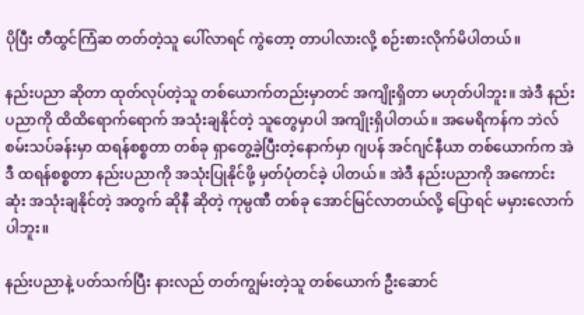ပိုပြီး တီထွင်ကြံဆ တတ်တဲ့သူ ပေါ်လာရင် ကွဲတော့ တာပါလားလို့ စဉ်းစားလိုက်မိပါတယ်။

နည်းပညာ ဆိုတာ ထုတ်လုပ်တဲ့သူ တစ်ယောက်တည်းမှာတင် အကျိုးရှိတာ မဟုတ်ပါဘူး။ အဲဒီ နည်းပညာကို ထိထိရောက်ရောက် အသုံးချနိုင်တဲ့ သူတွေမှာပါ အကျိုးရှိပါတယ်။ အမေရိကန်က ဘဲလ်စမ်းသပ်ခန်းမှာ ထရန်စစ္စတာ တစ်ခု ရှာတွေ့ခဲ့ပြီးတဲ့နောက်မှာ ဂျပန် အင်ဂျင်နီယာ တစ်ယောက်က အဲဒီ ထရန်စစ္စတာ နည်းပညာကို အသုံးပြုနိုင်ဖို့ မှတ်ပုံတင်ခဲ့ ပါတယ်။ အဲဒီ နည်းပညာကို အကောင်းဆုံး အသုံးချနိုင်တဲ့ အတွက် ဆိုနီ ဆိုတဲ့ ကုမ္ပဏီ တစ်ခု အောင်မြင်လာတယ်လို့ ပြောရင် မမှားလောက် ပါဘူး။

နည်းပညာနဲ့ ပတ်သက်ပြီး နားလည် တတ်ကျွမ်းတဲ့သူ တစ်ယောက် ဦးဆောင်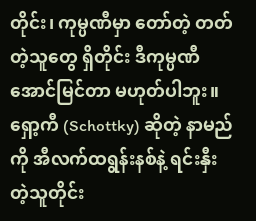တိုင်း၊ ကုမ္ပဏီမှာ တော်တဲ့ တတ်တဲ့သူတွေ ရှိတိုင်း ဒီကုမ္ပဏီ အောင်မြင်တာ မဟုတ်ပါဘူး။ ရှော့ကီ (Schottky) ဆိုတဲ့ နာမည်ကို အီလက်ထရွန်းနစ်နဲ့ ရင်းနှီးတဲ့သူတိုင်း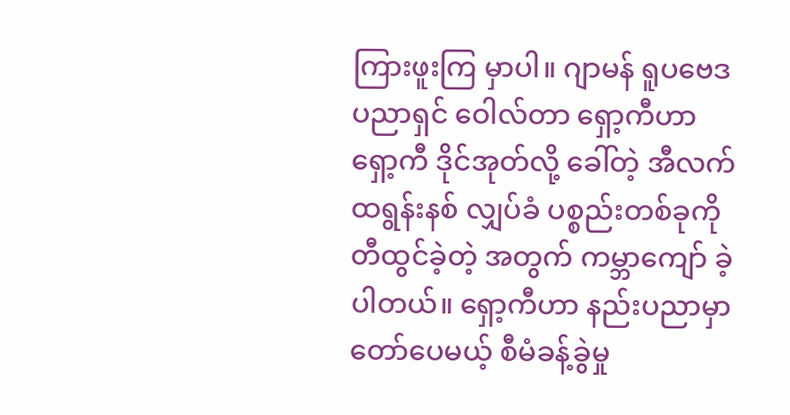ကြားဖူးကြ မှာပါ။ ဂျာမန် ရူပဗေဒ ပညာရှင် ဝေါလ်တာ ရှော့ကီဟာ ရှော့ကီ ဒိုင်အုတ်လို့ ခေါ်တဲ့ အီလက်ထရွန်းနစ် လျှပ်ခံ ပစ္စည်းတစ်ခုကို တီထွင်ခဲ့တဲ့ အတွက် ကမ္ဘာကျော် ခဲ့ပါတယ်။ ရှော့ကီဟာ နည်းပညာမှာ တော်ပေမယ့် စီမံခန့်ခွဲမှု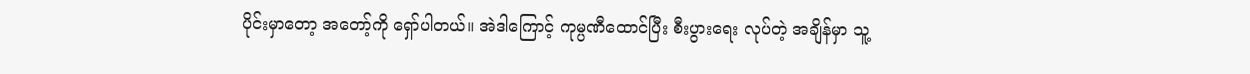ပိုင်းမှာတော့ အတော့်ကို ရှော်ပါတယ်။ အဲဒါကြောင့် ကုမ္ပဏီထောင်ပြီး စီးပွားရေး လုပ်တဲ့ အချိန်မှာ သူ့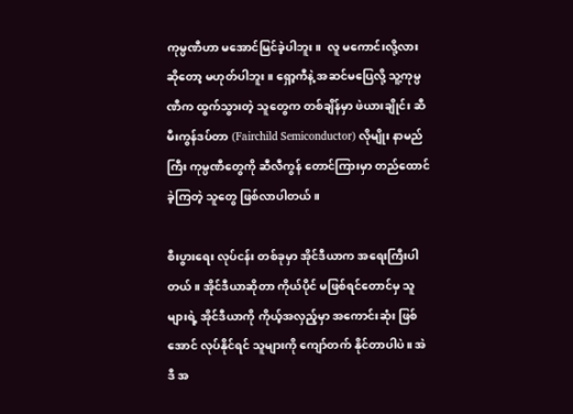ကုမ္ပဏီဟာ မအောင်မြင်ခဲ့ပါဘူး။  လူ မကောင်းလို့လား ဆိုတော့ မဟုတ်ပါဘူး။ ရှော့ကီနဲ့ အဆင်မပြေလို့ သူ့ကုမ္ပဏီက ထွက်သွားတဲ့ သူတွေက တစ်ချိန်မှာ ဖဲယားချိုင်း ဆီမီးကွန်ဒပ်တာ (Fairchild Semiconductor) လိုမျိုး နာမည်ကြီး ကုမ္ပဏီတွေကို ဆီလီကွန် တောင်ကြားမှာ တည်ထောင် ခဲ့ကြတဲ့ သူတွေ ဖြစ်လာပါတယ်။

စီးပွားရေး လုပ်ငန်း တစ်ခုမှာ အိုင်ဒီယာက အရေးကြီးပါတယ်။ အိုင်ဒီယာဆိုတာ ကိုယ်ပိုင် မဖြစ်ရင်တောင်မှ သူများရဲ့ အိုင်ဒီယာကို ကိုယ့်အလှည့်မှာ အကောင်းဆုံး ဖြစ်အောင် လုပ်နိုင်ရင် သူများကို ကျော်တက် နိုင်တာပါပဲ။ အဲဒီ အ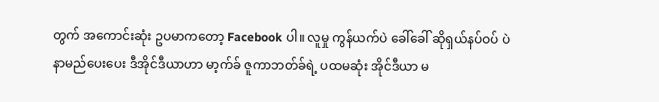တွက် အကောင်းဆုံး ဥပမာကတော့ Facebook ပါ။ လူမှု ကွန်ယက်ပဲ ခေါ်ခေါ် ဆိုရှယ်နပ်ဝပ် ပဲ နာမည်ပေးပေး ဒီအိုင်ဒီယာဟာ မာ့က်ခ် ဇူကာဘတ်ခ်ရဲ့ ပထမဆုံး အိုင်ဒီယာ မ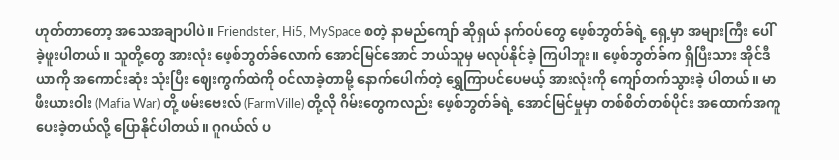ဟုတ်တာတော့ အသေအချာပါပဲ။ Friendster, Hi5, MySpace စတဲ့ နာမည်ကျော် ဆိုရှယ် နက်ဝပ်တွေ ဖေ့စ်ဘွတ်ခ်ရဲ့ ရှေ့မှာ အများကြီး ပေါ်ခဲ့ဖူးပါတယ်။ သူတို့တွေ အားလုံး ဖေ့စ်ဘွတ်ခ်လောက် အောင်မြင်အောင် ဘယ်သူမှ မလုပ်နိုင်ခဲ့ ကြပါဘူး။ ဖေ့စ်ဘွတ်ခ်က ရှိပြီးသား အိုင်ဒီယာကို အကောင်းဆုံး သုံးပြီး ဈေးကွက်ထဲကို ဝင်လာခဲ့တာမို့ နောက်ပေါက်တဲ့ ရွှေကြာပင်ပေမယ့် အားလုံးကို ကျော်တက်သွားခဲ့ ပါတယ်။ မာဖီးယားဝါး (Mafia War) တို့ ဖမ်းဗေးလ် (FarmVille) တို့လို ဂိမ်းတွေကလည်း ဖေ့စ်ဘွတ်ခ်ရဲ့ အောင်မြင်မှုမှာ တစ်စိတ်တစ်ပိုင်း အထောက်အကူ ပေးခဲ့တယ်လို့ ပြောနိုင်ပါတယ်။ ဂူဂယ်လ် ပ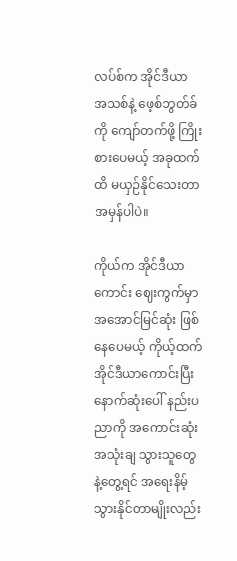လပ်စ်က အိုင်ဒီယာ အသစ်နဲ့ ဖေ့စ်ဘွတ်ခ်ကို ကျော်တက်ဖို့ ကြိုးစားပေမယ့် အခုထက်ထိ မယှဉ်နိုင်သေးတာ အမှန်ပါပဲ။

ကိုယ်က အိုင်ဒီယာကောင်း ဈေးကွက်မှာ အအောင်မြင်ဆုံး ဖြစ်နေပေမယ့် ကိုယ့်ထက် အိုင်ဒီယာကောင်းပြီး နောက်ဆုံးပေါ် နည်းပညာကို အကောင်းဆုံး အသုံးချ သွားသူတွေ နဲ့တွေ့ရင် အရေးနိမ့်သွားနိုင်တာမျိုးလည်း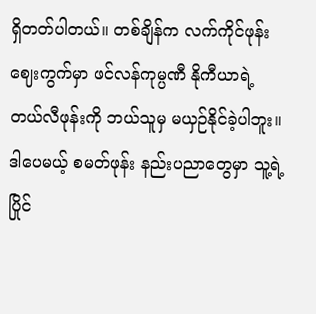ရှိတတ်ပါတယ်။ တစ်ချိန်က လက်ကိုင်ဖုန်း ဈေးကွက်မှာ ဖင်လန်ကုမ္ပဏီ နိုကီယာရဲ့ တယ်လီဖုန်းကို ဘယ်သူမှ မယှဉ်နိုင်ခဲ့ပါဘူး။ ဒါပေမယ့် စမတ်ဖုန်း နည်းပညာတွေမှာ သူ့ရဲ့ ပြိုင်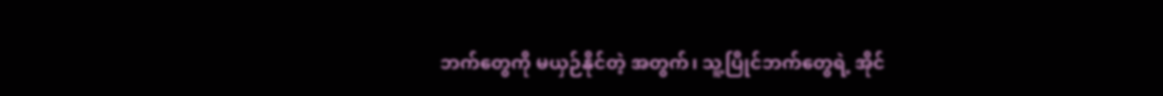ဘက်တွေကို မယှဉ်နိုင်တဲ့ အတွက်၊ သူ့ပြိုင်ဘက်တွေရဲ့ အိုင်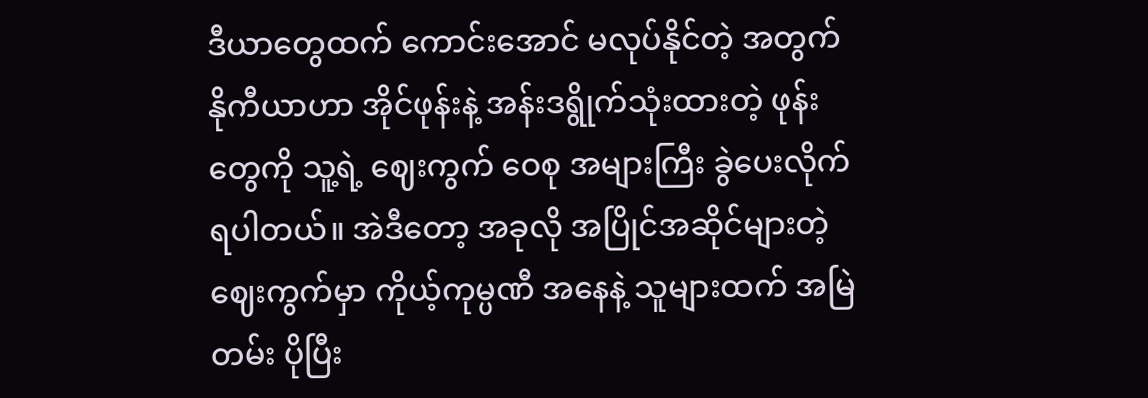ဒီယာတွေထက် ကောင်းအောင် မလုပ်နိုင်တဲ့ အတွက် နိုကီယာဟာ အိုင်ဖုန်းနဲ့ အန်းဒရွိုက်သုံးထားတဲ့ ဖုန်းတွေကို သူ့ရဲ့ ဈေးကွက် ဝေစု အများကြီး ခွဲပေးလိုက်ရပါတယ်။ အဲဒီတော့ အခုလို အပြိုင်အဆိုင်များတဲ့ ဈေးကွက်မှာ ကိုယ့်ကုမ္ပဏီ အနေနဲ့ သူများထက် အမြဲတမ်း ပိုပြီး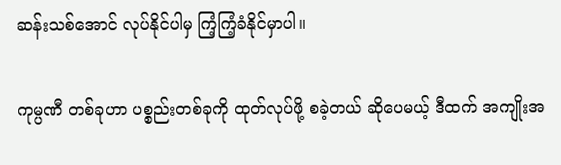ဆန်းသစ်အောင် လုပ်နိုင်ပါမှ ကြံ့ကြံ့ခံနိုင်မှာပါ။

ကုမ္ပဏီ တစ်ခုဟာ ပစ္စည်းတစ်ခုကို ထုတ်လုပ်ဖို့ စခဲ့တယ် ဆိုပေမယ့် ဒီထက် အကျိုးအ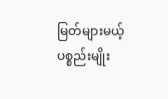မြတ်များမယ့် ပစ္စည်းမျိုး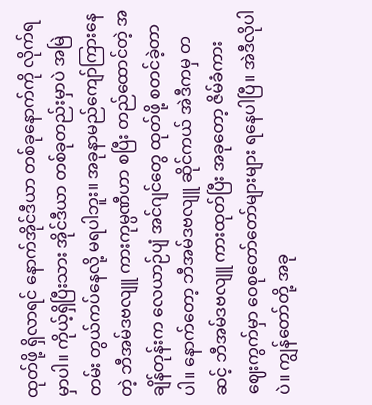ထုတ်ဖို့ ရှိလာရင် နောက်အိုင်ဒီယာ တစ်ခုနောက်ကို လိုက်ရမှာပါ။ ကိုယ့်ရှိပြီးသား အိုင်ဒီယာ တစ်ခုတည်းမှာပဲ အမြဲတမ်း တွယ်ကပ်နေလို့ မရပါဘူး။ အခုနာမည်ကျော်ကြားနေတဲ့ ဘီအမ်ဒဗလျူ ကားကုမ္ပဏီဟာ စပြီး တည်ထောင်တဲ့ အချိန်တုန်းက လေယာဉ်ပျံ အင်ဂျင်တွေ ထုတ်ဖို့ စတင်ခဲ့တာပါ။ နောက်တော့ ဘီအမ်ဒဗလျူ ဆိုင်ကယ် အဲဒီကမှ တဆင့် ဘီအမ်ဒဗလျူ ကားထုတ်ပြီး အခုတော့ ဇိမ်ခံကား ဈေးကွက်မှာ ဝေစုတော်တော်များများ ရနေပါပြီ။ အဲဒီလိုပါပဲ။ ကျွန်တော်တို့ အခု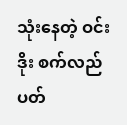သုံးနေတဲ့ ဝင်းဒိုး စက်လည်ပတ်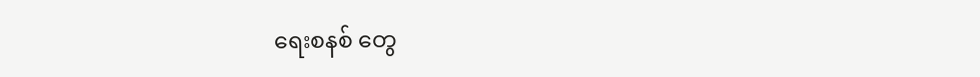ရေးစနစ် တွေ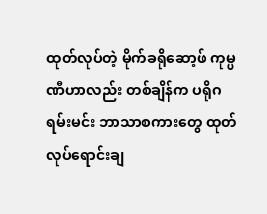ထုတ်လုပ်တဲ့ မိုက်ခရိုဆော့ဖ် ကုမ္ပဏီဟာလည်း တစ်ချိန်က ပရိုဂရမ်းမင်း ဘာသာစကားတွေ ထုတ်လုပ်ရောင်းချ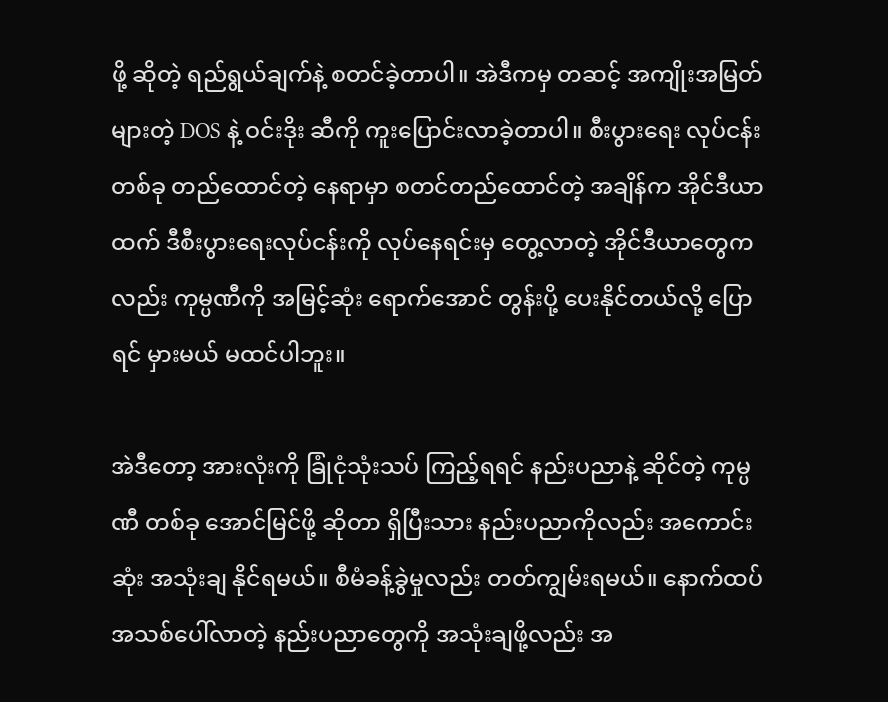ဖို့ ဆိုတဲ့ ရည်ရွယ်ချက်နဲ့ စတင်ခဲ့တာပါ။ အဲဒီကမှ တဆင့် အကျိုးအမြတ်များတဲ့ DOS နဲ့ ဝင်းဒိုး ဆီကို ကူးပြောင်းလာခဲ့တာပါ။ စီးပွားရေး လုပ်ငန်း တစ်ခု တည်ထောင်တဲ့ နေရာမှာ စတင်တည်ထောင်တဲ့ အချိန်က အိုင်ဒီယာထက် ဒီစီးပွားရေးလုပ်ငန်းကို လုပ်နေရင်းမှ တွေ့လာတဲ့ အိုင်ဒီယာတွေကလည်း ကုမ္ပဏီကို အမြင့်ဆုံး ရောက်အောင် တွန်းပို့ ပေးနိုင်တယ်လို့ ပြောရင် မှားမယ် မထင်ပါဘူး။

အဲဒီတော့ အားလုံးကို ခြုံငုံသုံးသပ် ကြည့်ရရင် နည်းပညာနဲ့ ဆိုင်တဲ့ ကုမ္ပဏီ တစ်ခု အောင်မြင်ဖို့ ဆိုတာ ရှိပြီးသား နည်းပညာကိုလည်း အကောင်းဆုံး အသုံးချ နိုင်ရမယ်။ စီမံခန့်ခွဲမှုလည်း တတ်ကျွမ်းရမယ်။ နောက်ထပ် အသစ်ပေါ်လာတဲ့ နည်းပညာတွေကို အသုံးချဖို့လည်း အ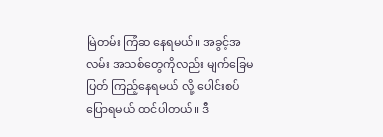မြဲတမ်း ကြံဆ နေရမယ်။ အခွင့်အလမ်း အသစ်တွေကိုလည်း မျက်ခြေမပြတ် ကြည့်နေရမယ် လို့ ပေါင်းစပ် ပြောရမယ် ထင်ပါတယ်။ ဒီ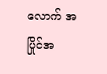လောက် အပြိုင်အ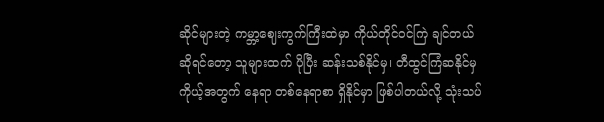ဆိုင်များတဲ့ ကမ္ဘာ့ဈေးကွက်ကြီးထဲမှာ ကိုယ်တိုင်ဝင်ကြဲ ချင်တယ် ဆိုရင်တော့ သူများထက် ပိုပြီး ဆန်းသစ်နိုင်မှ၊ တီထွင်ကြံဆနိုင်မှ ကိုယ့်အတွက် နေရာ တစ်နေရာစာ ရှိနိုင်မှာ ဖြစ်ပါတယ်လို့ သုံးသပ်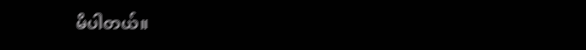မိပါတယ်။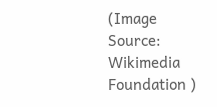(Image Source: Wikimedia Foundation )